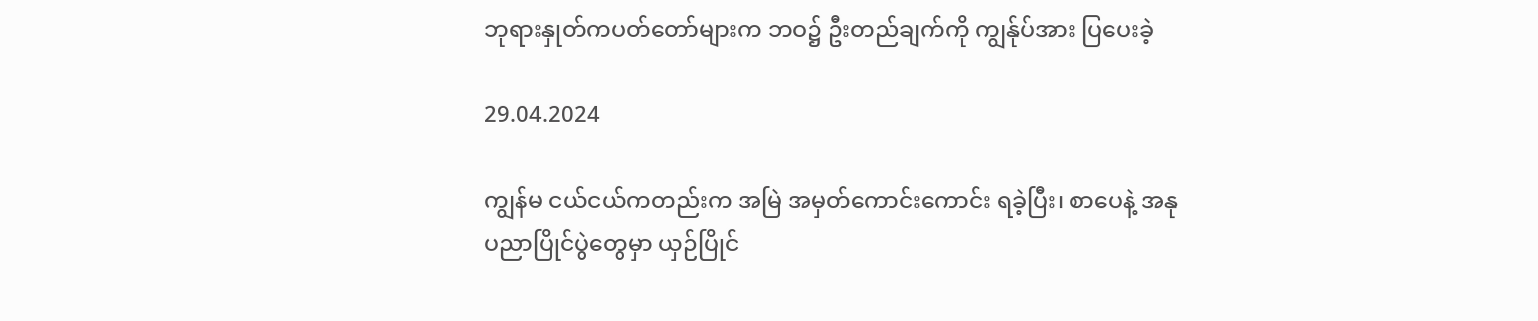ဘုရားနှုတ်ကပတ်တော်များက ဘဝ၌ ဦးတည်ချက်ကို ကျွန်ုပ်အား ပြပေးခဲ့

29.04.2024

ကျွန်မ ငယ်ငယ်ကတည်းက အမြဲ အမှတ်ကောင်းကောင်း ရခဲ့ပြီး၊ စာပေနဲ့ အနုပညာပြိုင်ပွဲတွေမှာ ယှဉ်ပြိုင်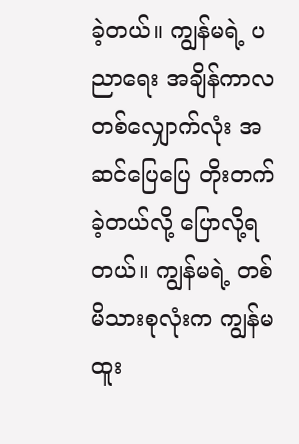ခဲ့တယ်။ ကျွန်မရဲ့ ပညာရေး အချိန်ကာလတစ်လျှောက်လုံး အဆင်ပြေပြေ တိုးတက်ခဲ့တယ်လို့ ပြောလို့ရတယ်။ ကျွန်မရဲ့ တစ်မိသားစုလုံးက ကျွန်မထူး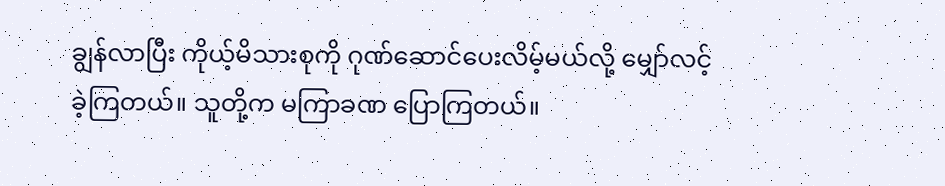ချွန်လာပြီး ကိုယ့်မိသားစုကို ဂုဏ်ဆောင်ပေးလိမ့်မယ်လို့ မျှော်လင့်ခဲ့ကြတယ်။ သူတို့က မကြာခဏ ပြောကြတယ်။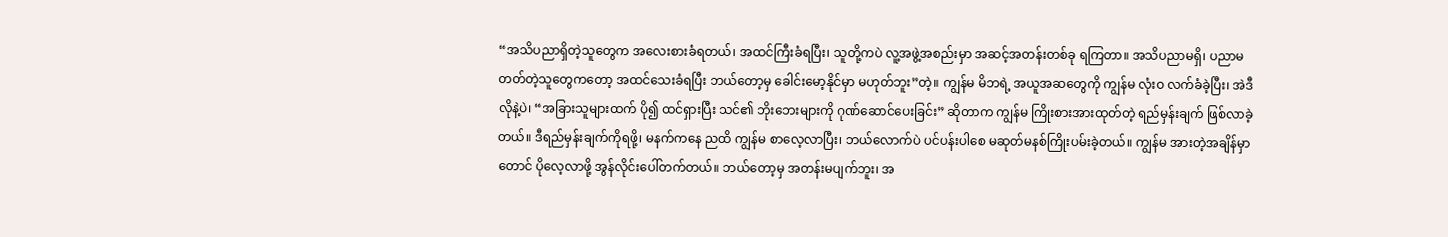“အသိပညာရှိတဲ့သူတွေက အလေးစားခံရတယ်၊ အထင်ကြီးခံရပြီး၊ သူတို့ကပဲ လူ့အဖွဲ့အစည်းမှာ အဆင့်အတန်းတစ်ခု ရကြတာ။ အသိပညာမရှိ၊ ပညာမတတ်တဲ့သူတွေကတော့ အထင်သေးခံရပြီး ဘယ်တော့မှ ခေါင်းမော့နိုင်မှာ မဟုတ်ဘူး”တဲ့။ ကျွန်မ မိဘရဲ့ အယူအဆတွေကို ကျွန်မ လုံးဝ လက်ခံခဲ့ပြီး၊ အဲဒီလိုနဲ့ပဲ၊ “အခြားသူများထက် ပို၍ ထင်ရှားပြီး သင်၏ ဘိုးဘေးများကို ဂုဏ်ဆောင်ပေးခြင်း” ဆိုတာက ကျွန်မ ကြိုးစားအားထုတ်တဲ့ ရည်မှန်းချက် ဖြစ်လာခဲ့တယ်။ ဒီရည်မှန်းချက်ကိုရဖို့၊ မနက်ကနေ ညထိ ကျွန်မ စာလေ့လာပြီး၊ ဘယ်လောက်ပဲ ပင်ပန်းပါစေ မဆုတ်မနစ်ကြိုးပမ်းခဲ့တယ်။ ကျွန်မ အားတဲ့အချိန်မှာတောင် ပိုလေ့လာဖို့ အွန်လိုင်းပေါ်တက်တယ်။ ဘယ်တော့မှ အတန်းမပျက်ဘူး၊ အ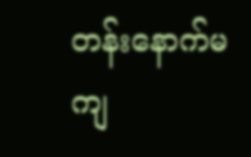တန်းနောက်မကျ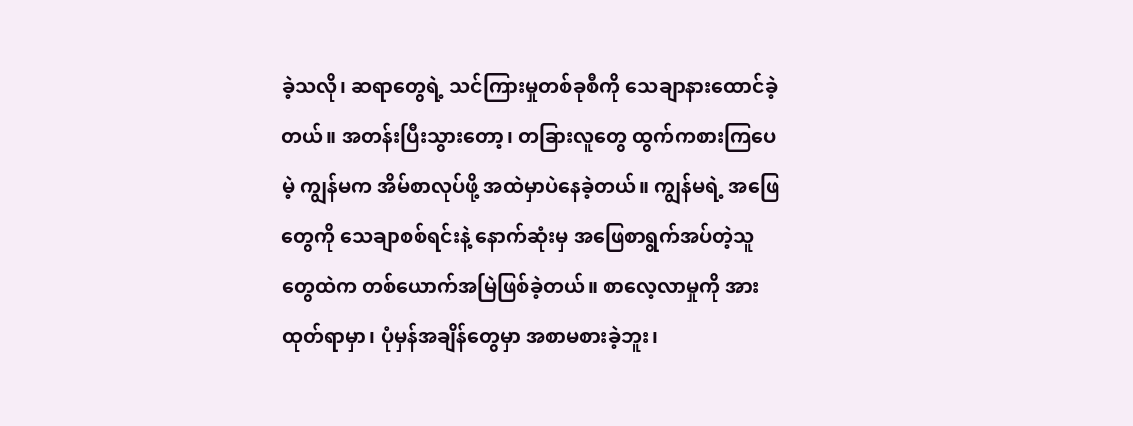ခဲ့သလို၊ ဆရာတွေရဲ့ သင်ကြားမှုတစ်ခုစီကို သေချာနားထောင်ခဲ့တယ်။ အတန်းပြီးသွားတော့၊ တခြားလူတွေ ထွက်ကစားကြပေမဲ့ ကျွန်မက အိမ်စာလုပ်ဖို့ အထဲမှာပဲနေခဲ့တယ်။ ကျွန်မရဲ့ အဖြေတွေကို သေချာစစ်ရင်းနဲ့ နောက်ဆုံးမှ အဖြေစာရွက်အပ်တဲ့သူတွေထဲက တစ်ယောက်အမြဲဖြစ်ခဲ့တယ်။ စာလေ့လာမှုကို အားထုတ်ရာမှာ၊ ပုံမှန်အချိန်တွေမှာ အစာမစားခဲ့ဘူး၊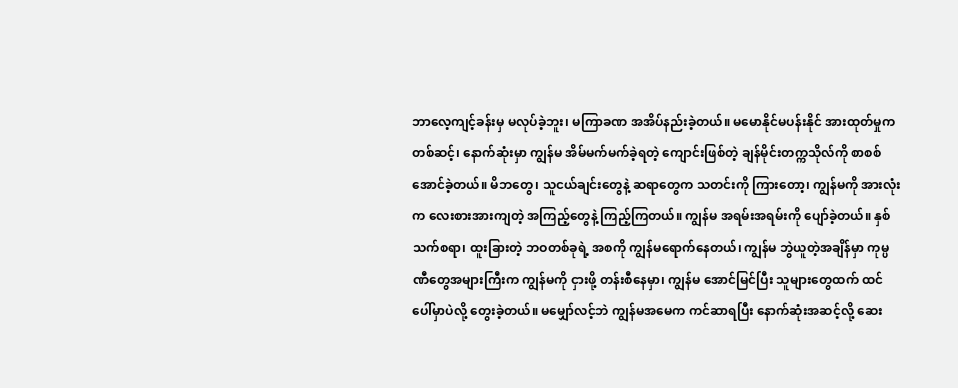ဘာလေ့ကျင့်ခန်းမှ မလုပ်ခဲ့ဘူး၊ မကြာခဏ အအိပ်နည်းခဲ့တယ်။ မမောနိုင်မပန်းနိုင် အားထုတ်မှုကတစ်ဆင့်၊ နောက်ဆုံးမှာ ကျွန်မ အိမ်မက်မက်ခဲ့ရတဲ့ ကျောင်းဖြစ်တဲ့ ချန်မိုင်းတက္ကသိုလ်ကို စာစစ်အောင်ခဲ့တယ်။ မိဘတွေ၊ သူငယ်ချင်းတွေနဲ့ ဆရာတွေက သတင်းကို ကြားတော့၊ ကျွန်မကို အားလုံးက လေးစားအားကျတဲ့ အကြည့်တွေနဲ့ ကြည့်ကြတယ်။ ကျွန်မ အရမ်းအရမ်းကို ပျော်ခဲ့တယ်။ နှစ်သက်စရာ၊ ထူးခြားတဲ့ ဘဝတစ်ခုရဲ့ အစကို ကျွန်မရောက်နေတယ်၊ ကျွန်မ ဘွဲယူတဲ့အချိန်မှာ ကုမ္ပဏီတွေအများကြီးက ကျွန်မကို ငှားဖို့ တန်းစီနေမှာ၊ ကျွန်မ အောင်မြင်ပြီး သူများတွေထက် ထင်ပေါ်မှာပဲလို့ တွေးခဲ့တယ်။ မမျှော်လင့်ဘဲ ကျွန်မအမေက ကင်ဆာရပြီး နောက်ဆုံးအဆင့်လို့ ဆေး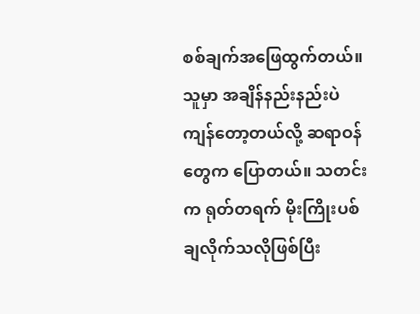စစ်ချက်အဖြေထွက်တယ်။ သူမှာ အချိန်နည်းနည်းပဲ ကျန်တော့တယ်လို့ ဆရာဝန်တွေက ပြောတယ်။ သတင်းက ရုတ်တရက် မိုးကြိုးပစ်ချလိုက်သလိုဖြစ်ပြီး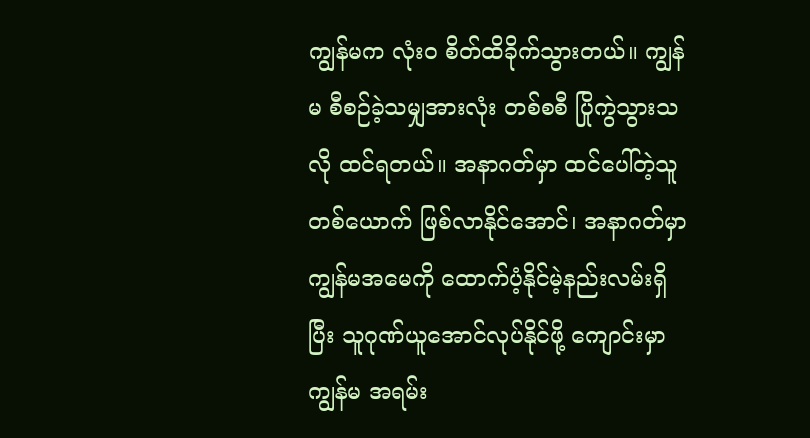ကျွန်မက လုံးဝ စိတ်ထိခိုက်သွားတယ်။ ကျွန်မ စီစဉ်ခဲ့သမျှအားလုံး တစ်စစီ ပြိုကွဲသွားသလို ထင်ရတယ်။ အနာဂတ်မှာ ထင်ပေါ်တဲ့သူတစ်ယောက် ဖြစ်လာနိုင်အောင်၊ အနာဂတ်မှာ ကျွန်မအမေကို ထောက်ပံ့နိုင်မဲ့နည်းလမ်းရှိပြီး သူဂုဏ်ယူအောင်လုပ်နိုင်ဖို့ ကျောင်းမှာ ကျွန်မ အရမ်း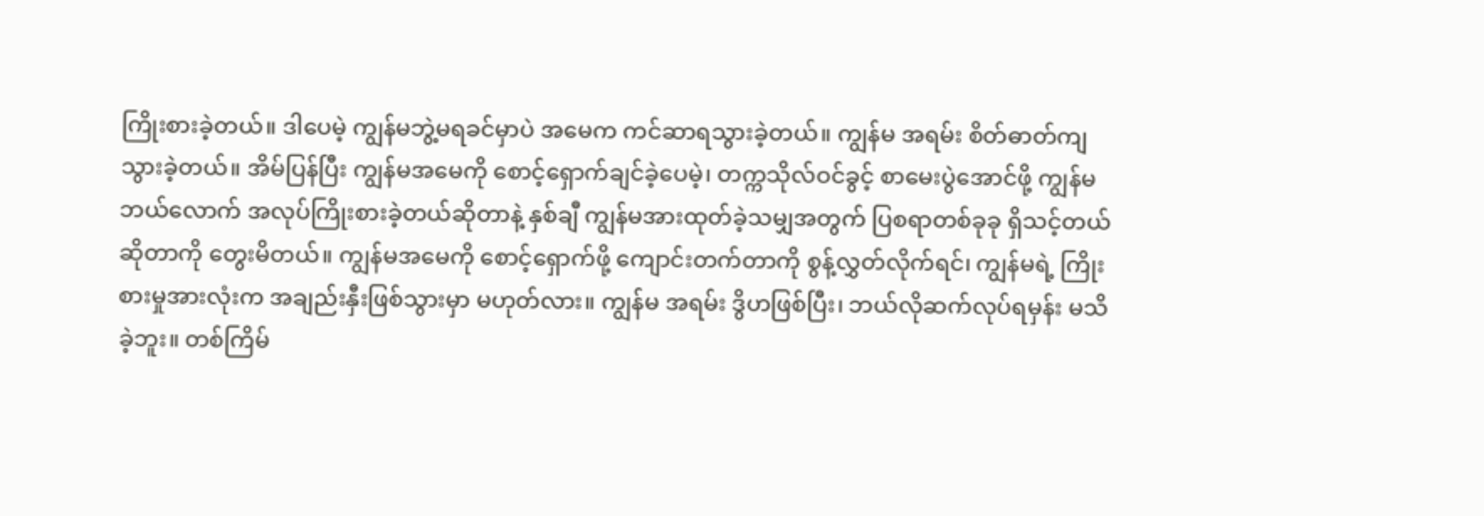ကြိုးစားခဲ့တယ်။ ဒါပေမဲ့ ကျွန်မဘွဲ့မရခင်မှာပဲ အမေက ကင်ဆာရသွားခဲ့တယ်။ ကျွန်မ အရမ်း စိတ်ဓာတ်ကျသွားခဲ့တယ်။ အိမ်ပြန်ပြီး ကျွန်မအမေကို စောင့်ရှောက်ချင်ခဲ့ပေမဲ့၊ တက္ကသိုလ်ဝင်ခွင့် စာမေးပွဲအောင်ဖို့ ကျွန်မ ဘယ်လောက် အလုပ်ကြိုးစားခဲ့တယ်ဆိုတာနဲ့ နှစ်ချီ ကျွန်မအားထုတ်ခဲ့သမျှအတွက် ပြစရာတစ်ခုခု ရှိသင့်တယ်ဆိုတာကို တွေးမိတယ်။ ကျွန်မအမေကို စောင့်ရှောက်ဖို့ ကျောင်းတက်တာကို စွန့်လွှတ်လိုက်ရင်၊ ကျွန်မရဲ့ ကြိုးစားမှုအားလုံးက အချည်းနှီးဖြစ်သွားမှာ မဟုတ်လား။ ကျွန်မ အရမ်း ဒွိဟဖြစ်ပြီး၊ ဘယ်လိုဆက်လုပ်ရမှန်း မသိခဲ့ဘူး။ တစ်ကြိမ်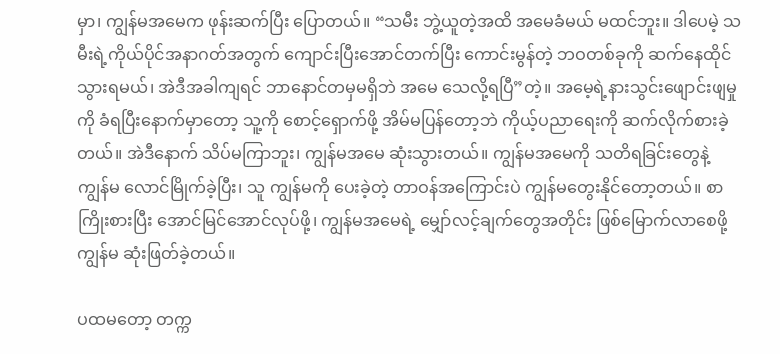မှာ၊ ကျွန်မအမေက ဖုန်းဆက်ပြီး ပြောတယ်။ “သမီး ဘွဲ့ယူတဲ့အထိ အမေခံမယ် မထင်ဘူး။ ဒါပေမဲ့ သမီးရဲ့ကိုယ်ပိုင်အနာဂတ်အတွက် ကျောင်းပြီးအောင်တက်ပြီး ကောင်းမွန်တဲ့ ဘဝတစ်ခုကို ဆက်နေထိုင်သွားရမယ်၊ အဲဒီအခါကျရင် ဘာနောင်တမှမရှိဘဲ အမေ သေလို့ရပြီ”တဲ့။ အမေ့ရဲ့နားသွင်းဖျောင်းဖျမှုကို ခံရပြီးနောက်မှာတော့ သူ့ကို စောင့်ရှောက်ဖို့ အိမ်မပြန်တော့ဘဲ ကိုယ့်ပညာရေးကို ဆက်လိုက်စားခဲ့တယ်။ အဲဒီနောက် သိပ်မကြာဘူး၊ ကျွန်မအမေ ဆုံးသွားတယ်။ ကျွန်မအမေကို သတိရခြင်းတွေနဲ့ ကျွန်မ လောင်မြိုက်ခဲ့ပြီး၊ သူ ကျွန်မကို ပေးခဲ့တဲ့ တာဝန်အကြောင်းပဲ ကျွန်မတွေးနိုင်တော့တယ်။ စာကြိုးစားပြီး အောင်မြင်အောင်လုပ်ဖို့၊ ကျွန်မအမေရဲ့ မျှော်လင့်ချက်တွေအတိုင်း ဖြစ်မြောက်လာစေဖို့ ကျွန်မ ဆုံးဖြတ်ခဲ့တယ်။

ပထမတော့ တက္က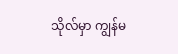သိုလ်မှာ ကျွန်မ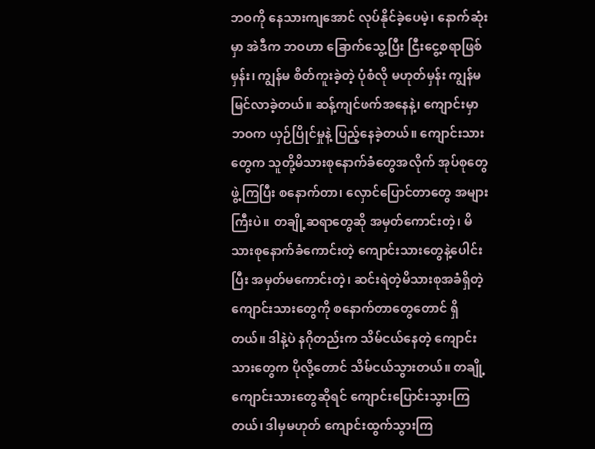ဘဝကို နေသားကျအောင် လုပ်နိုင်ခဲ့ပေမဲ့၊ နောက်ဆုံးမှာ အဲဒီက ဘဝဟာ ခြောက်သွေ့ပြီး ငြီးငွေ့စရာဖြစ်မှန်း၊ ကျွန်မ စိတ်ကူးခဲ့တဲ့ ပုံစံလို မဟုတ်မှန်း ကျွန်မ မြင်လာခဲ့တယ်။ ဆန့်ကျင်ဖက်အနေနဲ့၊ ကျောင်းမှာ ဘဝက ယှဉ်ပြိုင်မှုနဲ့ ပြည့်နေခဲ့တယ်။ ကျောင်းသားတွေက သူတို့မိသားစုနောက်ခံတွေအလိုက် အုပ်စုတွေ ဖွဲ့ကြပြီး စနောက်တာ၊ လှောင်ပြောင်တာတွေ အများကြီးပဲ။ တချို့ဆရာတွေဆို အမှတ်ကောင်းတဲ့၊ မိသားစုနောက်ခံကောင်းတဲ့ ကျောင်းသားတွေနဲ့ပေါင်းပြီး အမှတ်မကောင်းတဲ့၊ ဆင်းရဲတဲ့မိသားစုအခံရှိတဲ့ ကျောင်းသားတွေကို စနောက်တာတွေတောင် ရှိတယ်။ ဒါနဲ့ပဲ နဂိုတည်းက သိမ်ငယ်နေတဲ့ ကျောင်းသားတွေက ပိုလို့တောင် သိမ်ငယ်သွားတယ်။ တချို့ကျောင်းသားတွေဆိုရင် ကျောင်းပြောင်းသွားကြတယ်၊ ဒါမှမဟုတ် ကျောင်းထွက်သွားကြ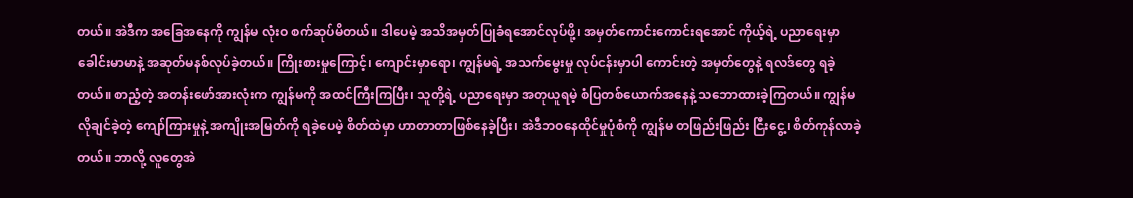တယ်။ အဲဒီက အခြေအနေကို ကျွန်မ လုံးဝ စက်ဆုပ်မိတယ်။ ဒါပေမဲ့ အသိအမှတ်ပြုခံရအောင်လုပ်ဖို့၊ အမှတ်ကောင်းကောင်းရအောင် ကိုယ့်ရဲ့ ပညာရေးမှာ ခေါင်းမာမာနဲ့ အဆုတ်မနစ်လုပ်ခဲ့တယ်။ ကြိုးစားမှုကြောင့်၊ ကျောင်းမှာရော၊ ကျွန်မရဲ့ အသက်မွေးမှု လုပ်ငန်းမှာပါ ကောင်းတဲ့ အမှတ်တွေနဲ့ ရလဒ်တွေ ရခဲ့တယ်။ စာညံ့တဲ့ အတန်းဖော်အားလုံးက ကျွန်မကို အထင်ကြီးကြပြီး၊ သူတို့ရဲ့ ပညာရေးမှာ အတုယူရမဲ့ စံပြတစ်ယောက်အနေနဲ့ သဘောထားခဲ့ကြတယ်။ ကျွန်မ လိုချင်ခဲ့တဲ့ ကျော်ကြားမှုနဲ့ အကျိုးအမြတ်ကို ရခဲ့ပေမဲ့ စိတ်ထဲမှာ ဟာတာတာဖြစ်နေခဲ့ပြီး၊ အဲဒီဘဝနေထိုင်မှုပုံစံကို ကျွန်မ တဖြည်းဖြည်း ငြီးငွေ့၊ စိတ်ကုန်လာခဲ့တယ်။ ဘာလို့ လူတွေအဲ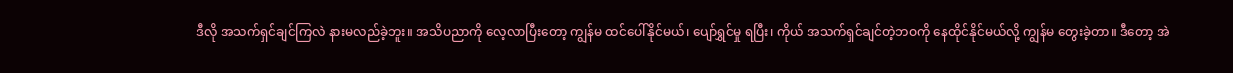ဒီလို အသက်ရှင်ချင်ကြလဲ နားမလည်ခဲ့ဘူး။ အသိပညာကို လေ့လာပြီးတော့ ကျွန်မ ထင်ပေါ်နိုင်မယ်၊ ပျော်ရွှင်မှု ရပြီး၊ ကိုယ် အသက်ရှင်ချင်တဲ့ဘဝကို နေထိုင်နိုင်မယ်လို့ ကျွန်မ တွေးခဲ့တာ။ ဒီတော့ အဲ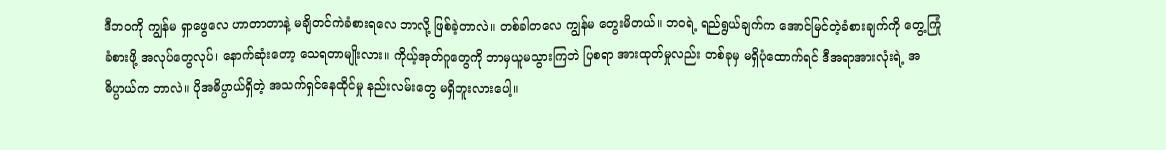ဒီဘဝကို ကျွန်မ ရှာဖွေလေ ဟာတာတာနဲ့ မချိတင်ကဲခံစားရလေ ဘာလို့ ဖြစ်ခဲ့တာလဲ။ တစ်ခါတလေ ကျွန်မ တွေးမိတယ်။ ဘဝရဲ့ ရည်ရွယ်ချက်က အောင်မြင်တဲ့ခံစားချက်ကို တွေ့ကြုံခံစားဖို့ အလုပ်တွေလုပ်၊ နောက်ဆုံးတော့ သေရတာမျိုးလား။ ကိုယ့်အုတ်ဂူတွေကို ဘာမှယူမသွားကြဘဲ ပြစရာ အားထုတ်မှုလည်း တစ်ခုမှ မရှိပုံထောက်ရင် ဒီအရာအားလုံးရဲ့ အဓိပ္ပာယ်က ဘာလဲ။ ပိုအဓိပ္ပာယ်ရှိတဲ့ အသက်ရှင်နေထိုင်မှု နည်းလမ်းတွေ မရှိဘူးလားပေါ့။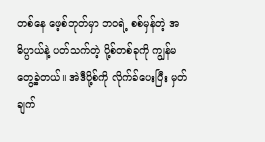တစ်နေ ဖေ့စ်ဘုတ်မှာ ဘဝရဲ့ စစ်မှန်တဲ့ အဓိပ္ပာယ်နဲ့ ပတ်သက်တဲ့ ပို့စ်တစ်ခုကို ကျွန်မ တွေ့ခဲ့တယ်။ အဲဒီပို့စ်ကို လိုက်ခ်ပေးပြီး မှတ်ချက်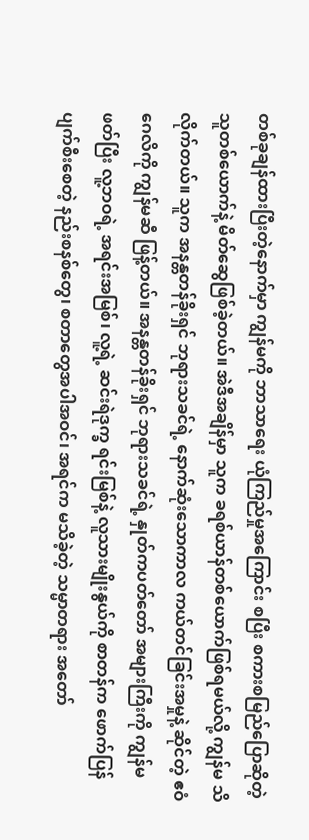တစ်ခုချန်ထားပြီးတဲ့နောက်မှာ ကျွန်မကို ဘာသာရေး ယုံကြည်မှုအကြောင်း စပြီး စကားစမြည်ပြောဆိုတဲ့သူတစ်ယောက်နဲ့ မိတ်ဆွေဖြစ်ခဲ့တယ်။ အဲဒီအချိန်မှာ သူက ခရစ်ယာန်တစ်ယောက်ဖြစ်ရမယ်လို့ ကျွန်မ သိလိုက်တယ်။ သူက အနန္တတန်ခိုးရှင် ဘုရားသခင်ရဲ့ နောက်ဆုံးသောကာလ ကယ်တင်ခြင်းအမှုနဲ့ ဆိုင်တဲ့ ဧဝံဂေလိကို ကျွန်မဆီ ဖြန့်တယ်။ အနန္တတန်ခိုးရှင် ဘုရားသခင်ရဲ့ နှုတ်ကပတ်တော် အများကြီးကို ကျွန်မ ဖတ်ပြီး လူ့ဘဝရဲ့ အရင်းအမြစ်၊ လူ့ရဲ့ ဆင်းရဲဒုက္ခ ရင်းမြစ်နဲ့ လူသားမျိုးနွယ်ကို စာတန်က ဖောက်ပြန်ပျက်စီးစေတဲ့ နည်းစနစ်တွေ၊ စတာတွေအပါအဝင်၊ အရင်က မသိခဲ့တဲ့ သမ္မာတရား အတော်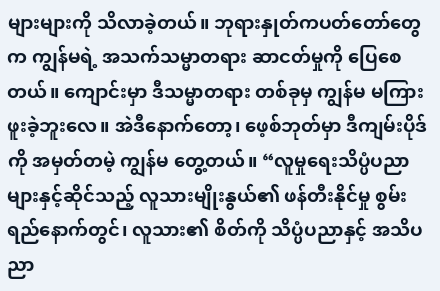များများကို သိလာခဲ့တယ်။ ဘုရားနှုတ်ကပတ်တော်တွေက ကျွန်မရဲ့ အသက်သမ္မာတရား ဆာငတ်မှုကို ပြေစေတယ်။ ကျောင်းမှာ ဒီသမ္မာတရား တစ်ခုမှ ကျွန်မ မကြားဖူးခဲ့ဘူးလေ။ အဲဒီနောက်တော့၊ ဖေ့စ်ဘုတ်မှာ ဒီကျမ်းပိုဒ်ကို အမှတ်တမဲ့ ကျွန်မ တွေ့တယ်။ “လူမှုရေးသိပ္ပံပညာများနှင့်ဆိုင်သည့် လူသားမျိုးနွယ်၏ ဖန်တီးနိုင်မှု စွမ်းရည်နောက်တွင်၊ လူသား၏ စိတ်ကို သိပ္ပံပညာနှင့် အသိပညာ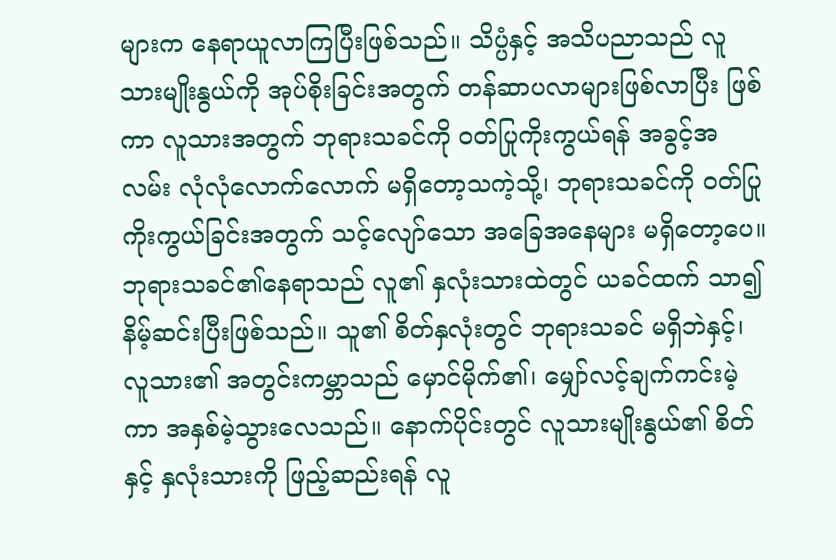များက နေရာယူလာကြပြီးဖြစ်သည်။ သိပ္ပံနှင့် အသိပညာသည် လူသားမျိုးနွယ်ကို အုပ်စိုးခြင်းအတွက် တန်ဆာပလာများဖြစ်လာပြီး ဖြစ်ကာ လူသားအတွက် ဘုရားသခင်ကို ဝတ်ပြုကိုးကွယ်ရန် အခွင့်အလမ်း လုံလုံလောက်လောက် မရှိတော့သကဲ့သို့၊ ဘုရားသခင်ကို ဝတ်ပြုကိုးကွယ်ခြင်းအတွက် သင့်လျော်သော အခြေအနေများ မရှိတော့ပေ။ ဘုရားသခင်၏နေရာသည် လူ၏ နှလုံးသားထဲတွင် ယခင်ထက် သာ၍နိမ့်ဆင်းပြီးဖြစ်သည်။ သူ၏ စိတ်နှလုံးတွင် ဘုရားသခင် မရှိဘဲနှင့်၊ လူသား၏ အတွင်းကမ္ဘာသည် မှောင်မိုက်၏၊ မျှော်လင့်ချက်ကင်းမဲ့ကာ အနှစ်မဲ့သွားလေသည်။ နောက်ပိုင်းတွင် လူသားမျိုးနွယ်၏ စိတ်နှင့် နှလုံးသားကို ဖြည့်ဆည်းရန် လူ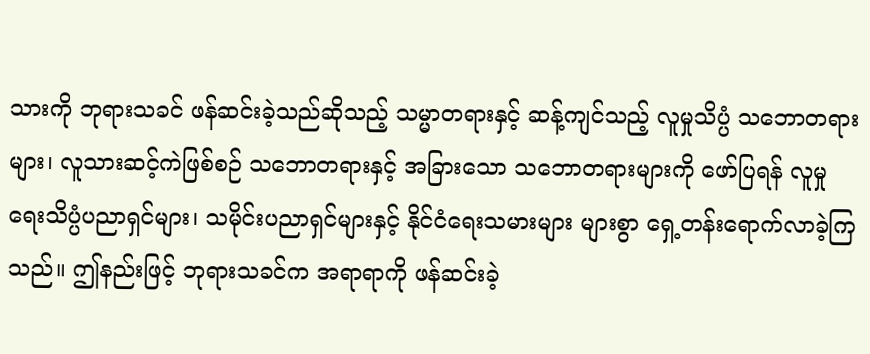သားကို ဘုရားသခင် ဖန်ဆင်းခဲ့သည်ဆိုသည့် သမ္မာတရားနှင့် ဆန့်ကျင်သည့် လူမှုသိပ္ပံ သဘောတရားများ၊ လူသားဆင့်ကဲဖြစ်စဉ် သဘောတရားနှင့် အခြားသော သဘောတရားများကို ဖော်ပြရန် လူမှုရေးသိပ္ပံပညာရှင်များ၊ သမိုင်းပညာရှင်များနှင့် နိုင်ငံရေးသမားများ များစွာ ရှေ့တန်းရောက်လာခဲ့ကြသည်။ ဤနည်းဖြင့် ဘုရားသခင်က အရာရာကို ဖန်ဆင်းခဲ့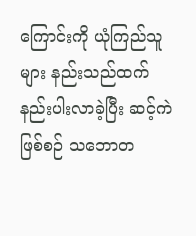ကြောင်းကို ယုံကြည်သူများ နည်းသည်ထက် နည်းပါးလာခဲ့ပြီး ဆင့်ကဲဖြစ်စဉ် သဘောတ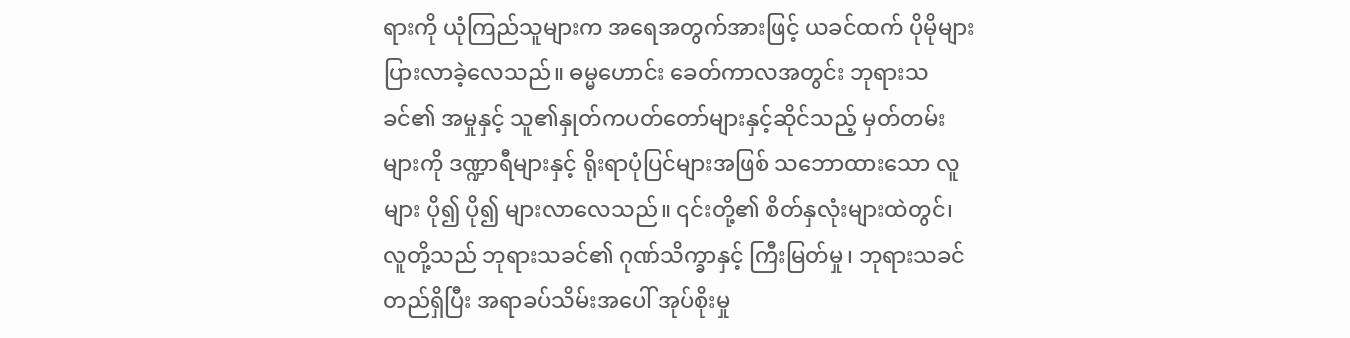ရားကို ယုံကြည်သူများက အရေအတွက်အားဖြင့် ယခင်ထက် ပိုမိုများပြားလာခဲ့လေသည်။ ဓမ္မဟောင်း ခေတ်ကာလအတွင်း ဘုရားသခင်၏ အမှုနှင့် သူ၏နှုတ်ကပတ်တော်များနှင့်ဆိုင်သည့် မှတ်တမ်းများကို ဒဏ္ဍာရီများနှင့် ရိုးရာပုံပြင်များအဖြစ် သဘောထားသော လူများ ပို၍ ပို၍ များလာလေသည်။ ၎င်းတို့၏ စိတ်နှလုံးများထဲတွင်၊ လူတို့သည် ဘုရားသခင်၏ ဂုဏ်သိက္ခာနှင့် ကြီးမြတ်မှု၊ ဘုရားသခင် တည်ရှိပြီး အရာခပ်သိမ်းအပေါ် အုပ်စိုးမှု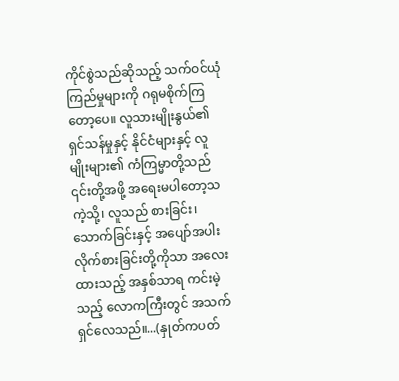ကိုင်စွဲသည်ဆိုသည့် သက်ဝင်ယုံကြည်မှုများကို ဂရုမစိုက်ကြတော့ပေ။ လူသားမျိုးနွယ်၏ ရှင်သန်မှုနှင့် နိုင်ငံများနှင့် လူမျိုးများ၏ ကံကြမ္မာတို့သည် ၎င်းတို့အဖို့ အရေးမပါတော့သကဲ့သို့၊ လူသည် စားခြင်း၊ သောက်ခြင်းနှင့် အပျော်အပါး လိုက်စားခြင်းတို့ကိုသာ အလေးထားသည့် အနှစ်သာရ ကင်းမဲ့သည့် လောကကြီးတွင် အသက်ရှင်လေသည်။...(နှုတ်ကပတ်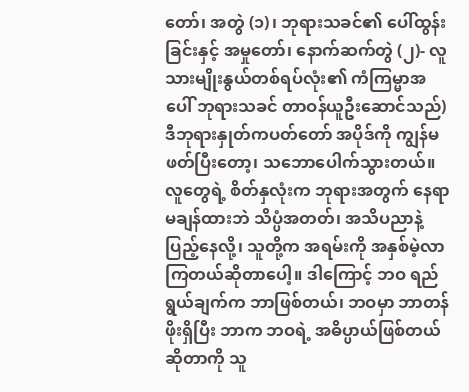တော်၊ အတွဲ (၁)၊ ဘုရားသခင်၏ ပေါ်ထွန်းခြင်းနှင့် အမှုတော်၊ နောက်ဆက်တွဲ (၂)- လူသားမျိုးနွယ်တစ်ရပ်လုံး၏ ကံကြမ္မာအပေါ် ဘုရားသခင် တာဝန်ယူဦးဆောင်သည်) ဒီဘုရားနှုတ်ကပတ်တော် အပိုဒ်ကို ကျွန်မ ဖတ်ပြီးတော့၊ သဘောပေါက်သွားတယ်။ လူတွေရဲ့ စိတ်နှလုံးက ဘုရားအတွက် နေရာမချန်ထားဘဲ သိပ္ပံအတတ်၊ အသိပညာနဲ့ ပြည့်နေလို့၊ သူတို့က အရမ်းကို အနှစ်မဲ့လာကြတယ်ဆိုတာပေါ့။ ဒါကြောင့် ဘဝ ရည်ရွယ်ချက်က ဘာဖြစ်တယ်၊ ဘဝမှာ ဘာတန်ဖိုးရှိပြီး ဘာက ဘဝရဲ့ အဓိပ္ပာယ်ဖြစ်တယ်ဆိုတာကို သူ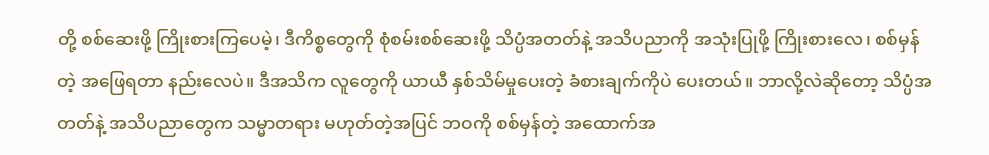တို့ စစ်ဆေးဖို့ ကြိုးစားကြပေမဲ့၊ ဒီကိစ္စတွေကို စုံစမ်းစစ်ဆေးဖို့ သိပ္ပံအတတ်နဲ့ အသိပညာကို အသုံးပြုဖို့ ကြိုးစားလေ၊ စစ်မှန်တဲ့ အဖြေရတာ နည်းလေပဲ။ ဒီအသိက လူတွေကို ယာယီ နှစ်သိမ်မှုပေးတဲ့ ခံစားချက်ကိုပဲ ပေးတယ်။ ဘာလို့လဲဆိုတော့ သိပ္ပံအတတ်နဲ့ အသိပညာတွေက သမ္မာတရား မဟုတ်တဲ့အပြင် ဘဝကို စစ်မှန်တဲ့ အထောက်အ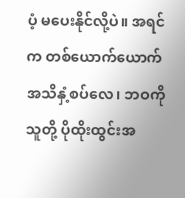ပံ့ မပေးနိုင်လို့ပဲ။ အရင်က တစ်ယောက်ယောက် အသိနှံ့စပ်လေ၊ ဘဝကို သူတို့ ပိုထိုးထွင်းအ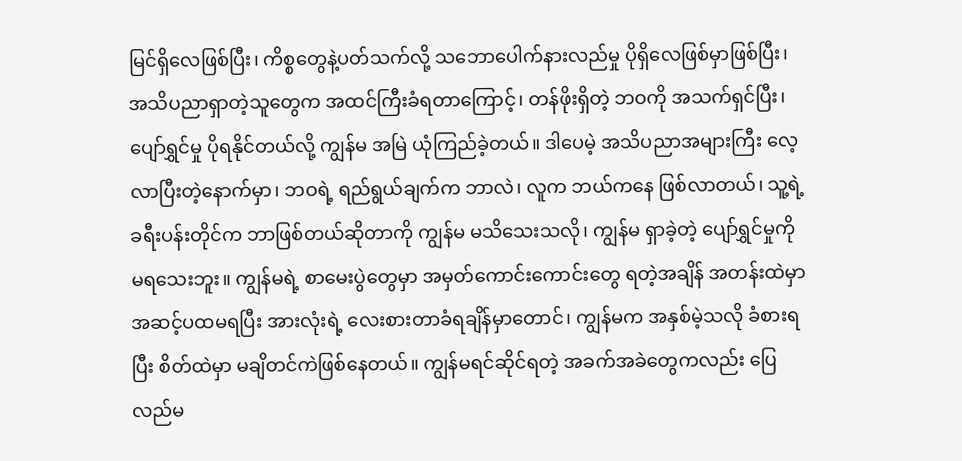မြင်ရှိလေဖြစ်ပြီး၊ ကိစ္စတွေနဲ့ပတ်သက်လို့ သဘောပေါက်နားလည်မှု ပိုရှိလေဖြစ်မှာဖြစ်ပြီး၊ အသိပညာရှာတဲ့သူတွေက အထင်ကြီးခံရတာကြောင့်၊ တန်ဖိုးရှိတဲ့ ဘဝကို အသက်ရှင်ပြီး၊ ပျော်ရွှင်မှု ပိုရနိုင်တယ်လို့ ကျွန်မ အမြဲ ယုံကြည်ခဲ့တယ်။ ဒါပေမဲ့ အသိပညာအများကြီး လေ့လာပြီးတဲ့နောက်မှာ၊ ဘဝရဲ့ ရည်ရွယ်ချက်က ဘာလဲ၊ လူက ဘယ်ကနေ ဖြစ်လာတယ်၊ သူ့ရဲ့ ခရီးပန်းတိုင်က ဘာဖြစ်တယ်ဆိုတာကို ကျွန်မ မသိသေးသလို၊ ကျွန်မ ရှာခဲ့တဲ့ ပျော်ရွှင်မှုကို မရသေးဘူး။ ကျွန်မရဲ့ စာမေးပွဲတွေမှာ အမှတ်ကောင်းကောင်းတွေ ရတဲ့အချိန် အတန်းထဲမှာ အဆင့်ပထမရပြီး အားလုံးရဲ့ လေးစားတာခံရချိန်မှာတောင်၊ ကျွန်မက အနှစ်မဲ့သလို ခံစားရပြီး စိတ်ထဲမှာ မချိတင်ကဲဖြစ်နေတယ်။ ကျွန်မရင်ဆိုင်ရတဲ့ အခက်အခဲတွေကလည်း ပြေလည်မ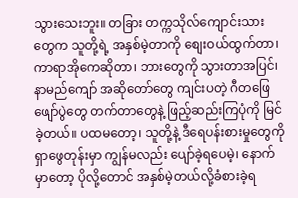သွားသေးဘူး။ တခြား တက္ကသိုလ်ကျောင်းသားတွေက သူတို့ရဲ့ အနှစ်မဲ့တာကို စျေးဝယ်ထွက်တာ၊ ကာရာအိုကေဆိုတာ၊ ဘားတွေကို သွားတာအပြင်၊ နာမည်ကျော် အဆိုတော်တွေ ကျင်းပတဲ့ ဂီတဖြေဖျော်ပွဲတွေ တက်တာတွေနဲ့ ဖြည့်ဆည်းကြပုံကို မြင်ခဲ့တယ်။ ပထမတော့၊ သူတို့နဲ့ ဒီရေပန်းစားမှုတွေကို ရှာဖွေတုန်းမှာ ကျွန်မလည်း ပျော်ခဲ့ရပေမဲ့၊ နောက်မှာတော့ ပိုလို့တောင် အနှစ်မဲ့တယ်လို့ခံစားခဲ့ရ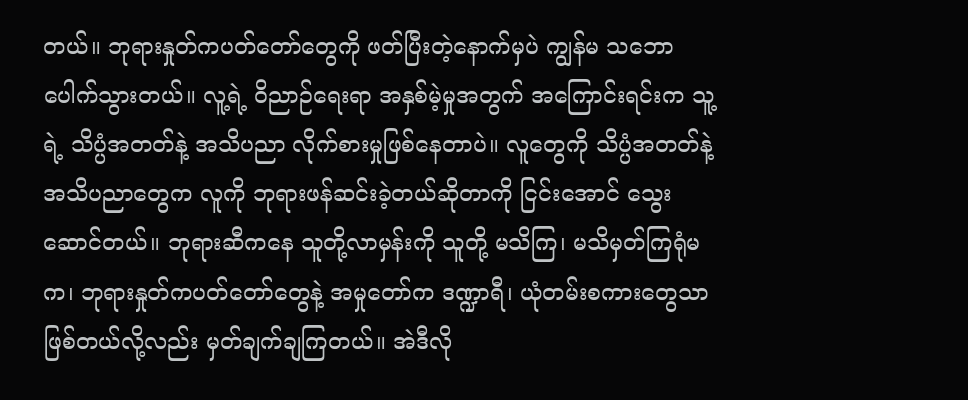တယ်။ ဘုရားနှုတ်ကပတ်တော်တွေကို ဖတ်ပြီးတဲ့နောက်မှပဲ ကျွန်မ သဘောပေါက်သွားတယ်။ လူ့ရဲ့ ဝိညာဉ်ရေးရာ အနှစ်မဲ့မှုအတွက် အကြောင်းရင်းက သူ့ရဲ့ သိပ္ပံအတတ်နဲ့ အသိပညာ လိုက်စားမှုဖြစ်နေတာပဲ။ လူတွေကို သိပ္ပံအတတ်နဲ့ အသိပညာတွေက လူကို ဘုရားဖန်ဆင်းခဲ့တယ်ဆိုတာကို ငြင်းအောင် သွေးဆောင်တယ်။ ဘုရားဆီကနေ သူတို့လာမှန်းကို သူတို့ မသိကြ၊ မသိမှတ်ကြရုံမက၊ ဘုရားနှုတ်ကပတ်တော်တွေနဲ့ အမှုတော်က ဒဏ္ဍာရီ၊ ယုံတမ်းစကားတွေသာ ဖြစ်တယ်လို့လည်း မှတ်ချက်ချကြတယ်။ အဲဒီလို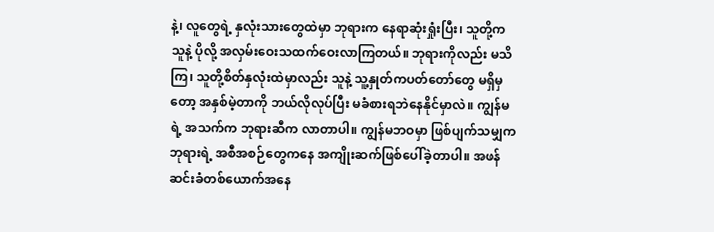နဲ့၊ လူတွေရဲ့ နှလုံးသားတွေထဲမှာ ဘုရားက နေရာဆုံးရှုံးပြီး၊ သူတို့က သူနဲ့ ပိုလို့ အလှမ်းဝေးသထက်ဝေးလာကြတယ်။ ဘုရားကိုလည်း မသိကြ၊ သူတို့စိတ်နှလုံးထဲမှာလည်း သူနဲ့ သူ့နှုတ်ကပတ်တော်တွေ မရှိမှတော့ အနှစ်မဲ့တာကို ဘယ်လိုလုပ်ပြီး မခံစားရဘဲနေနိုင်မှာလဲ။ ကျွန်မရဲ့ အသက်က ဘုရားဆီက လာတာပါ။ ကျွန်မဘဝမှာ ဖြစ်ပျက်သမျှက ဘုရားရဲ့ အစီအစဉ်တွေကနေ အကျိုးဆက်ဖြစ်ပေါ်ခဲ့တာပါ။ အဖန်ဆင်းခံတစ်ယောက်အနေ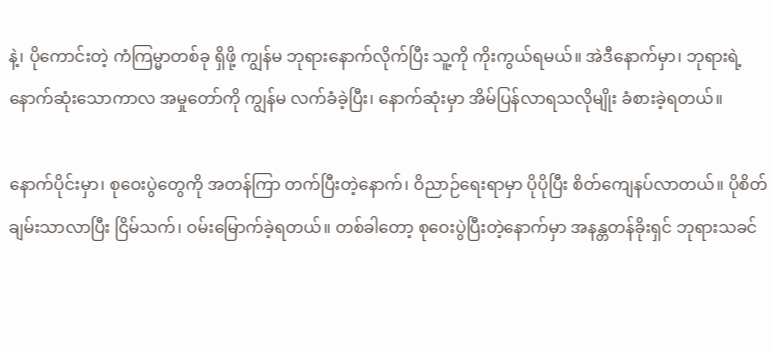နဲ့၊ ပိုကောင်းတဲ့ ကံကြမ္မာတစ်ခု ရှိဖို့ ကျွန်မ ဘုရားနောက်လိုက်ပြီး သူ့ကို ကိုးကွယ်ရမယ်။ အဲဒီနောက်မှာ၊ ဘုရားရဲ့ နောက်ဆုံးသောကာလ အမှုတော်ကို ကျွန်မ လက်ခံခဲ့ပြီး၊ နောက်ဆုံးမှာ အိမ်ပြန်လာရသလိုမျိုး ခံစားခဲ့ရတယ်။

နောက်ပိုင်းမှာ၊ စုဝေးပွဲတွေကို အတန်ကြာ တက်ပြီးတဲ့နောက်၊ ဝိညာဉ်ရေးရာမှာ ပိုပိုပြီး စိတ်ကျေနပ်လာတယ်။ ပိုစိတ်ချမ်းသာလာပြီး ငြိမ်သက်၊ ဝမ်းမြောက်ခဲ့ရတယ်။ တစ်ခါတော့ စုဝေးပွဲပြီးတဲ့နောက်မှာ အနန္တတန်ခိုးရှင် ဘုရားသခင်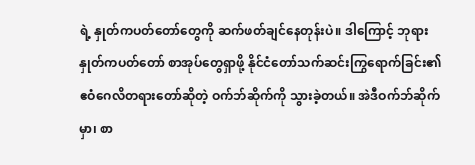ရဲ့ နှုတ်ကပတ်တော်တွေကို ဆက်ဖတ်ချင်နေတုန်းပဲ။ ဒါကြောင့် ဘုရားနှုတ်ကပတ်တော် စာအုပ်တွေရှာဖို့ နိုင်ငံတော်သက်ဆင်းကြွရောက်ခြင်း၏ ဧဝံဂေလိတရားတော်ဆိုတဲ့ ဝက်ဘ်ဆိုက်ကို သွားခဲ့တယ်။ အဲဒီဝက်ဘ်ဆိုက်မှာ၊ စာ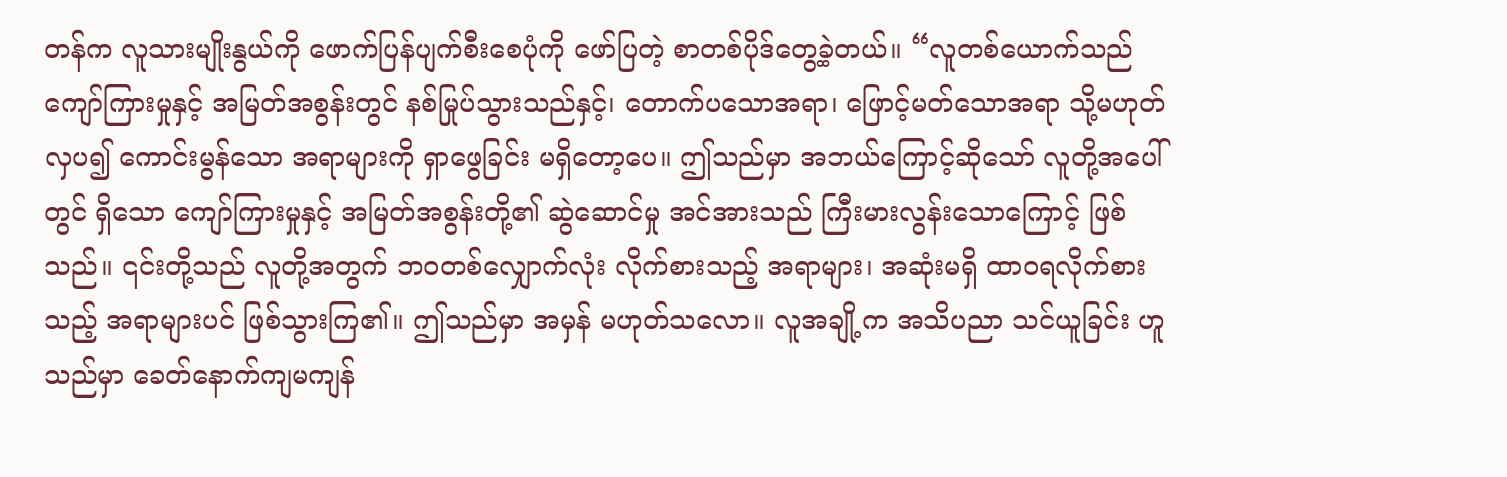တန်က လူသားမျိုးနွယ်ကို ဖောက်ပြန်ပျက်စီးစေပုံကို ဖော်ပြတဲ့ စာတစ်ပိုဒ်တွေ့ခဲ့တယ်။ “လူတစ်ယောက်သည် ကျော်ကြားမှုနှင့် အမြတ်အစွန်းတွင် နစ်မြုပ်သွားသည်နှင့်၊ တောက်ပသောအရာ၊ ဖြောင့်မတ်သောအရာ သို့မဟုတ် လှပ၍ ကောင်းမွန်သော အရာများကို ရှာဖွေခြင်း မရှိတော့ပေ။ ဤသည်မှာ အဘယ်ကြောင့်ဆိုသော် လူတို့အပေါ်တွင် ရှိသော ကျော်ကြားမှုနှင့် အမြတ်အစွန်းတို့၏ ဆွဲဆောင်မှု အင်အားသည် ကြီးမားလွန်းသောကြောင့် ဖြစ်သည်။ ၎င်းတို့သည် လူတို့အတွက် ဘဝတစ်လျှောက်လုံး လိုက်စားသည့် အရာများ၊ အဆုံးမရှိ ထာဝရလိုက်စားသည့် အရာများပင် ဖြစ်သွားကြ၏။ ဤသည်မှာ အမှန် မဟုတ်သလော။ လူအချို့က အသိပညာ သင်ယူခြင်း ဟူသည်မှာ ခေတ်နောက်ကျမကျန်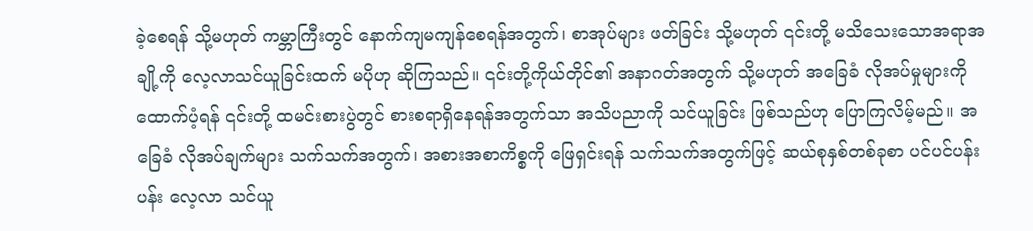ခဲ့စေရန် သို့မဟုတ် ကမ္ဘာကြီးတွင် နောက်ကျမကျန်စေရန်အတွက်၊ စာအုပ်များ ဖတ်ခြင်း သို့မဟုတ် ၎င်းတို့ မသိသေးသောအရာအချို့ကို လေ့လာသင်ယူခြင်းထက် မပိုဟု ဆိုကြသည်။ ၎င်းတို့ကိုယ်တိုင်၏ အနာဂတ်အတွက် သို့မဟုတ် အခြေခံ လိုအပ်မှုများကို ထောက်ပံ့ရန် ၎င်းတို့ ထမင်းစားပွဲတွင် စားစရာရှိနေရန်အတွက်သာ အသိပညာကို သင်ယူခြင်း ဖြစ်သည်ဟု ပြောကြလိမ့်မည်။ အခြေခံ လိုအပ်ချက်များ သက်သက်အတွက်၊ အစားအစာကိစ္စကို ဖြေရှင်းရန် သက်သက်အတွက်ဖြင့် ဆယ်စုနှစ်တစ်ခုစာ ပင်ပင်ပန်းပန်း လေ့လာ သင်ယူ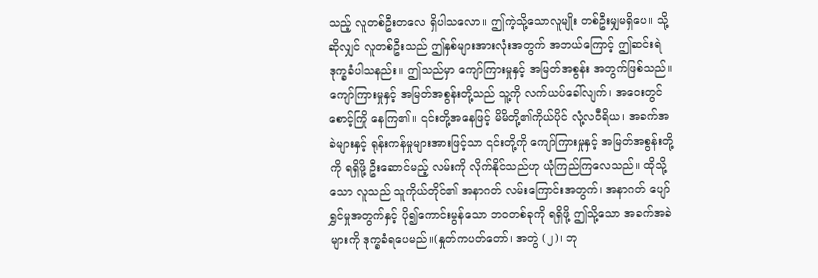သည့် လူတစ်ဦးတလေ ရှိပါသလော။ ဤကဲ့သို့သောလူမျိုး တစ်ဦးမျှမရှိပေ။ သို့ဆိုလျှင် လူတစ်ဦးသည် ဤနှစ်များအားလုံးအတွက် အဘယ်ကြောင့် ဤဆင်းရဲဒုက္ခခံပါသနည်း။ ဤသည်မှာ ကျော်ကြားမှုနှင့် အမြတ်အစွန်း အတွက်ဖြစ်သည်။ ကျော်ကြားမှုနှင့် အမြတ်အစွန်းတို့သည် သူ့ကို လက်ယပ်ခေါ်လျက်၊ အဝေးတွင် စောင့်ကြို နေကြ၏။ ၎င်းတို့အနေဖြင့် မိမိတို့၏ကိုယ်ပိုင် လုံ့လဝီရိယ၊ အခက်အခဲများနှင့် ရုန်းကန်မှုများအားဖြင့်သာ ၎င်းတို့ကို ကျော်ကြားမှုနှင့် အမြတ်အစွန်းတို့ကို ရရှိဖို့ ဦးဆောင်မည့် လမ်းကို လိုက်နိုင်သည်ဟု ယုံကြည်ကြလေသည်။ ထိုသို့သော လူသည် သူကိုယ်တိုင်၏ အနာဂတ် လမ်းကြောင်းအတွက်၊ အနာဂတ် ပျော်ရွှင်မှုအတွက်နှင့် ပို၍ကောင်းမွန်သော ဘဝတစ်ခုကို ရရှိဖို့ ဤသို့သော အခက်အခဲများကို ဒုက္ခခံရပေမည်။(နှုတ်ကပတ်တော်၊ အတွဲ (၂)၊ ဘု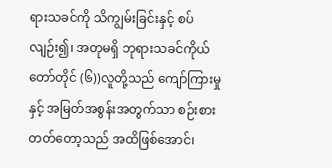ရားသခင်ကို သိကျွမ်းခြင်းနှင့် စပ်လျဉ်း၍၊ အတုမရှိ ဘုရားသခင်ကိုယ်တော်တိုင် (၆))လူတို့သည် ကျော်ကြားမှုနှင့် အမြတ်အစွန်းအတွက်သာ စဉ်းစားတတ်တော့သည် အထိဖြစ်အောင်၊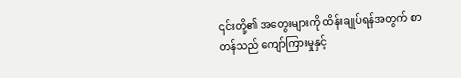၎င်းတို့၏ အတွေးများကို ထိန်းချုပ်ရန်အတွက် စာတန်သည် ကျော်ကြားမှုနှင့်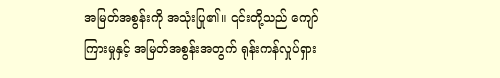အမြတ်အစွန်းကို အသုံးပြု၏။ ၎င်းတို့သည် ကျော်ကြားမှုနှင့် အမြတ်အစွန်းအတွက် ရုန်းကန်လှုပ်ရှား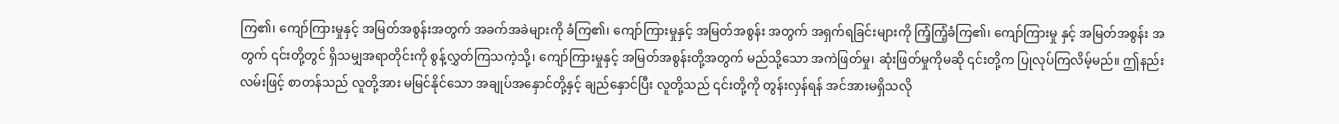ကြ၏၊ ကျော်ကြားမှုနှင့် အမြတ်အစွန်းအတွက် အခက်အခဲများကို ခံကြ၏၊ ကျော်ကြားမှုနှင့် အမြတ်အစွန်း အတွက် အရှက်ရခြင်းများကို ကြံ့ကြံ့ခံကြ၏၊ ကျော်ကြားမှု နှင့် အမြတ်အစွန်း အတွက် ၎င်းတို့တွင် ရှိသမျှအရာတိုင်းကို စွန့်လွှတ်ကြသကဲ့သို့၊ ကျော်ကြားမှုနှင့် အမြတ်အစွန်းတို့အတွက် မည်သို့သော အကဲဖြတ်မှု၊ ဆုံးဖြတ်မှုကိုမဆို ၎င်းတို့က ပြုလုပ်ကြလိမ့်မည်။ ဤနည်းလမ်းဖြင့် စာတန်သည် လူတို့အား မမြင်နိုင်သော အချုပ်အနှောင်တို့နှင့် ချည်နှောင်ပြီး လူတို့သည် ၎င်းတို့ကို တွန်းလှန်ရန် အင်အားမရှိသလို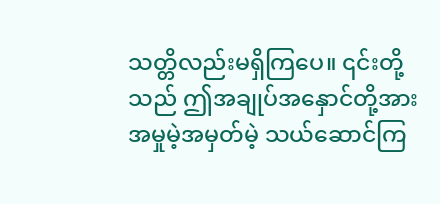သတ္တိလည်းမရှိကြပေ။ ၎င်းတို့သည် ဤအချုပ်အနှောင်တို့အား အမှုမဲ့အမှတ်မဲ့ သယ်ဆောင်ကြ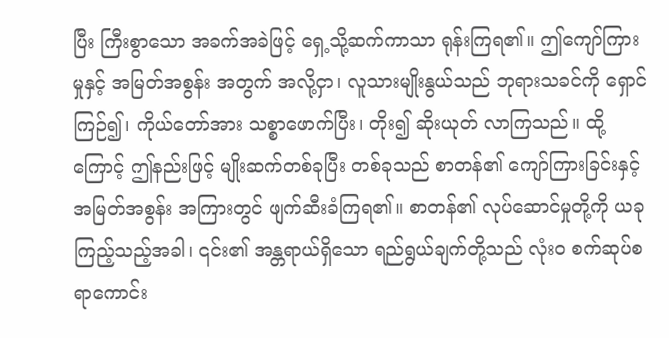ပြီး ကြီးစွာသော အခက်အခဲဖြင့် ရှေ့သို့ဆက်ကာသာ ရုန်းကြရ၏။ ဤကျော်ကြားမှုနှင့် အမြတ်အစွန်း အတွက် အလို့ငှာ၊ လူသားမျိုးနွယ်သည် ဘုရားသခင်ကို ရှောင်ကြဉ်၍၊ ကိုယ်တော်အား သစ္စာဖောက်ပြီး၊ တိုး၍ ဆိုးယုတ် လာကြသည်။ ထို့ကြောင့် ဤနည်းဖြင့် မျိုးဆက်တစ်ခုပြီး တစ်ခုသည် စာတန်၏ ကျော်ကြားခြင်းနှင့် အမြတ်အစွန်း အကြားတွင် ဖျက်ဆီးခံကြရ၏။ စာတန်၏ လုပ်ဆောင်မှုတို့ကို ယခု ကြည့်သည့်အခါ၊ ၎င်း၏ အန္တရာယ်ရှိသော ရည်ရွယ်ချက်တို့သည် လုံးဝ စက်ဆုပ်စရာကောင်း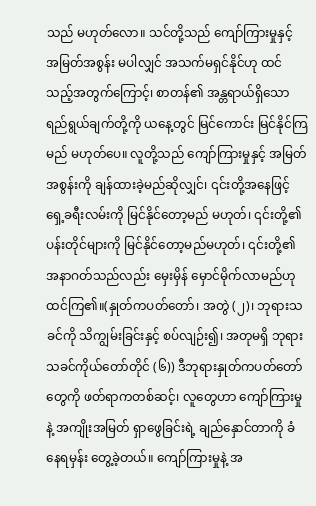သည် မဟုတ်လော။ သင်တို့သည် ကျော်ကြားမှုနှင့် အမြတ်အစွန်း မပါလျှင် အသက်မရှင်နိုင်ဟု ထင်သည့်အတွက်ကြောင့်၊ စာတန်၏ အန္တရာယ်ရှိသော ရည်ရွယ်ချက်တို့ကို ယနေ့တွင် မြင်ကောင်း မြင်နိုင်ကြမည် မဟုတ်ပေ။ လူတို့သည် ကျော်ကြားမှုနှင့် အမြတ်အစွန်းကို ချန်ထားခဲ့မည်ဆိုလျှင်၊ ၎င်းတို့အနေဖြင့် ရှေ့ခရီးလမ်းကို မြင်နိုင်တော့မည် မဟုတ်၊ ၎င်းတို့၏ ပန်းတိုင်များကို မြင်နိုင်တော့မည်မဟုတ်၊ ၎င်းတို့၏ အနာဂတ်သည်လည်း မှေးမှိန် မှောင်မိုက်လာမည်ဟု ထင်ကြ၏။(နှုတ်ကပတ်တော်၊ အတွဲ (၂)၊ ဘုရားသခင်ကို သိကျွမ်းခြင်းနှင့် စပ်လျဉ်း၍၊ အတုမရှိ ဘုရားသခင်ကိုယ်တော်တိုင် (၆)) ဒီဘုရားနှုတ်ကပတ်တော်တွေကို ဖတ်ရာကတစ်ဆင့်၊ လူတွေဟာ ကျော်ကြားမှုနဲ့ အကျိုးအမြတ် ရှာဖွေခြင်းရဲ့ ချည်နှောင်တာကို ခံနေရမှန်း တွေ့ခဲ့တယ်။ ကျော်ကြားမှုနဲ့ အ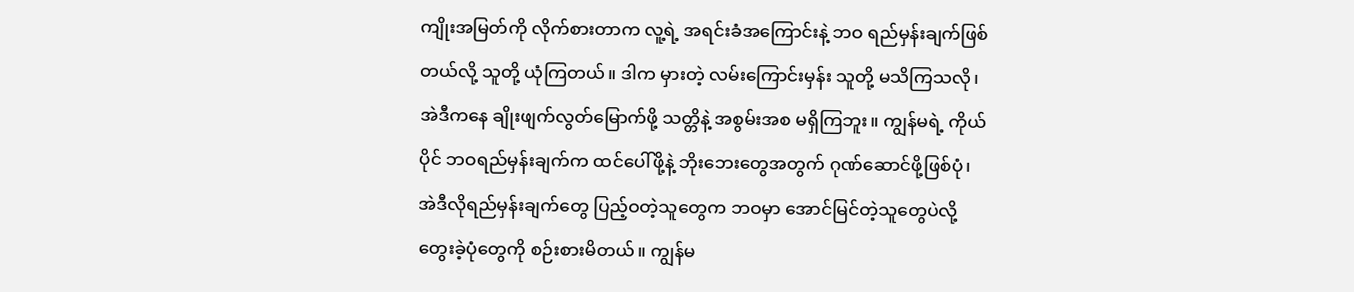ကျိုးအမြတ်ကို လိုက်စားတာက လူ့ရဲ့ အရင်းခံအကြောင်းနဲ့ ဘဝ ရည်မှန်းချက်ဖြစ်တယ်လို့ သူတို့ ယုံကြတယ်။ ဒါက မှားတဲ့ လမ်းကြောင်းမှန်း သူတို့ မသိကြသလို၊ အဲဒီကနေ ချိုးဖျက်လွတ်မြောက်ဖို့ သတ္တိနဲ့ အစွမ်းအစ မရှိကြဘူး။ ကျွန်မရဲ့ ကိုယ်ပိုင် ဘဝရည်မှန်းချက်က ထင်ပေါ်ဖို့နဲ့ ဘိုးဘေးတွေအတွက် ဂုဏ်ဆောင်ဖို့ဖြစ်ပုံ၊ အဲဒီလိုရည်မှန်းချက်တွေ ပြည့်ဝတဲ့သူတွေက ဘဝမှာ အောင်မြင်တဲ့သူတွေပဲလို့ တွေးခဲ့ပုံတွေကို စဉ်းစားမိတယ်။ ကျွန်မ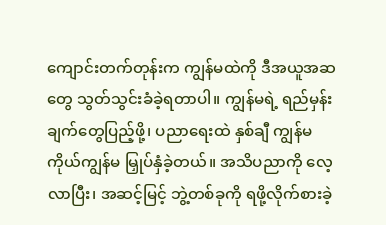ကျောင်းတက်တုန်းက ကျွန်မထဲကို ဒီအယူအဆတွေ သွတ်သွင်းခံခဲ့ရတာပါ။ ကျွန်မရဲ့ ရည်မှန်းချက်တွေပြည့်ဖို့၊ ပညာရေးထဲ နှစ်ချီ ကျွန်မကိုယ်ကျွန်မ မြှုပ်နှံခဲ့တယ်။ အသိပညာကို လေ့လာပြီး၊ အဆင့်မြင့် ဘွဲ့တစ်ခုကို ရဖို့လိုက်စားခဲ့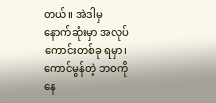တယ်။ အဲဒါမှ နောက်ဆုံးမှာ အလုပ်ကောင်းတစ်ခု ရမှာ၊ ကောင်မွန်တဲ့ ဘဝကို နေ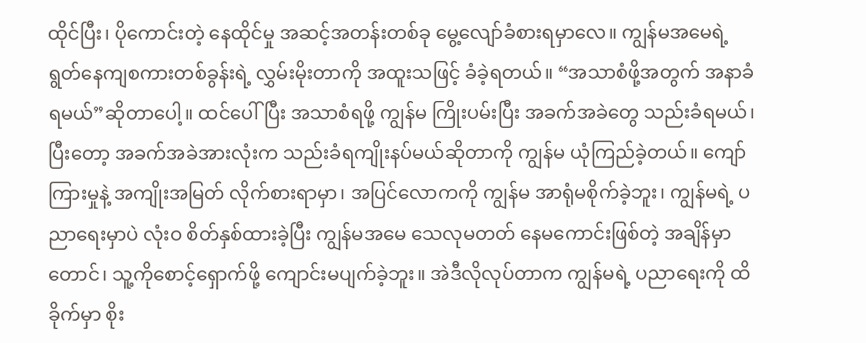ထိုင်ပြီး၊ ပိုကောင်းတဲ့ နေထိုင်မှု အဆင့်အတန်းတစ်ခု မွေ့လျော်ခံစားရမှာလေ။ ကျွန်မအမေရဲ့ ရွတ်နေကျစကားတစ်ခွန်းရဲ့ လွှမ်းမိုးတာကို အထူးသဖြင့် ခံခဲ့ရတယ်။ “အသာစံဖို့အတွက် အနာခံရမယ်”ဆိုတာပေါ့။ ထင်ပေါ်ပြီး အသာစံရဖို့ ကျွန်မ ကြိုးပမ်းပြီး အခက်အခဲတွေ သည်းခံရမယ်၊ ပြီးတော့ အခက်အခဲအားလုံးက သည်းခံရကျိုးနပ်မယ်ဆိုတာကို ကျွန်မ ယုံကြည်ခဲ့တယ်။ ကျော်ကြားမှုနဲ့ အကျိုးအမြတ် လိုက်စားရာမှာ၊ အပြင်လောကကို ကျွန်မ အာရုံမစိုက်ခဲ့ဘူး၊ ကျွန်မရဲ့ ပညာရေးမှာပဲ လုံးဝ စိတ်နှစ်ထားခဲ့ပြီး ကျွန်မအမေ သေလုမတတ် နေမကောင်းဖြစ်တဲ့ အချိန်မှာတောင်၊ သူ့ကိုစောင့်ရှောက်ဖို့ ကျောင်းမပျက်ခဲ့ဘူး။ အဲဒီလိုလုပ်တာက ကျွန်မရဲ့ ပညာရေးကို ထိခိုက်မှာ စိုး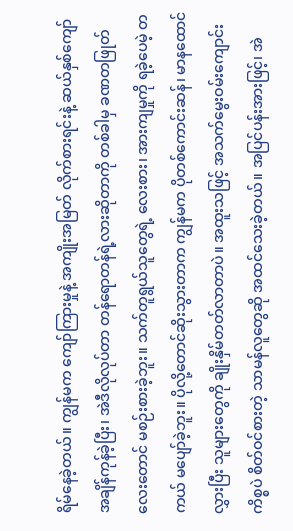ရိမ်နေခဲ့တယ်။ ကျွန်မက ကျော်ကြားမှုနဲ့ အကျိုးအမြတ် လိုက်စားရင်းနဲ့ ဆယ်နှစ်ကျော် အချိန်ကုန်ခဲ့ပြီး၊ အဲဒီလိုလုပ်တာ တန်ရောတန်ရဲ့လားဆိုတာကို တစ်ခါမှ ခဏတဖြုတ်လေးတောင် မစဉ်းစားခဲ့ဘူး။ သက်တူရွယ်သူတွေရဲ့ လေးစား၊ အားကျမှုကို ရခဲ့ပေမဲ့ တကယ် မပျော်ခဲ့ဘူး။ ပိုလို့တောင်ဆိုးသွားတာက ကျွန်မက ပိုတစ်ကောင်းဆန်၊ မာနထောင်လွှားပြီး သူများတွေကို ချိုးနှိမ်တတ်လာတာပဲ။ အထူးသဖြင့် အသက်မွေးဝမ်းကျောင်းကိစ္စပဲ စိတ်ဝင်စားတဲ့ သာမန်လူတွေဆို အထင်သေးခဲ့တယ်။ အပြင်ပန်းအားဖြင့်၊ အဲ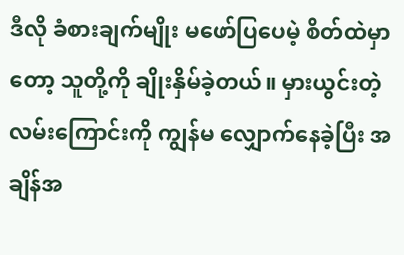ဒီလို ခံစားချက်မျိုး မဖော်ပြပေမဲ့ စိတ်ထဲမှာတော့ သူတို့ကို ချိုးနှိမ်ခဲ့တယ်။ မှားယွင်းတဲ့ လမ်းကြောင်းကို ကျွန်မ လျှောက်နေခဲ့ပြီး အချိန်အ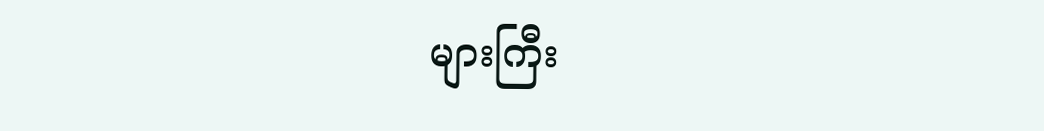များကြီး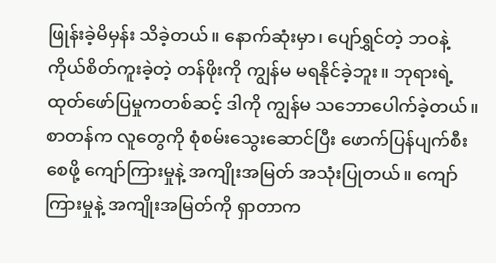ဖြုန်းခဲ့မိမှန်း သိခဲ့တယ်။ နောက်ဆုံးမှာ၊ ပျော်ရွှင်တဲ့ ဘဝနဲ့ ကိုယ်စိတ်ကူးခဲ့တဲ့ တန်ဖိုးကို ကျွန်မ မရနိုင်ခဲ့ဘူး။ ဘုရားရဲ့ ထုတ်ဖော်ပြမှုကတစ်ဆင့် ဒါကို ကျွန်မ သဘောပေါက်ခဲ့တယ်။ စာတန်က လူတွေကို စုံစမ်းသွေးဆောင်ပြီး ဖောက်ပြန်ပျက်စီးစေဖို့ ကျော်ကြားမှုနဲ့ အကျိုးအမြတ် အသုံးပြုတယ်။ ကျော်ကြားမှုနဲ့ အကျိုးအမြတ်ကို ရှာတာက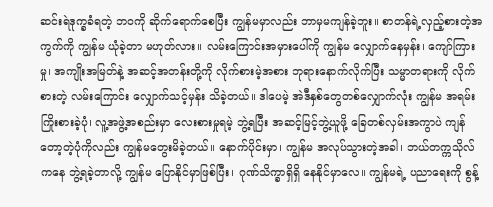ဆင်းရဲဒုက္ခခံရတဲ့ ဘဝကို ဆိုက်ရောက်စေပြီး ကျွန်မမှာလည်း ဘာမှမကျန်ခဲ့ဘူး။ စာတန်ရဲ့လှည့်စားတဲ့အကွက်ကို ကျွန်မ ယုံခဲ့တာ မဟုတ်လား။ လမ်းကြောင်းအမှားပေါ်ကို ကျွန်မ လျှောက်နေမှန်း၊ ကျော်ကြားမှု၊ အကျိုးအမြတ်နဲ့ အဆင့်အတန်းတို့ကို လိုက်စားမဲ့အစား ဘုရားနောက်လိုက်ပြီး သမ္မာတရားကို လိုက်စားတဲ့ လမ်းကြောင်း လျှောက်သင့်မှန်း သိခဲ့တယ်။ ဒါပေမဲ့ အဲဒီနှစ်တွေတစ်လျှောက်လုံး ကျွန်မ အရမ်းကြိုးစားခဲ့ပုံ၊ လူ့အဖွဲ့အစည်းမှာ လေးစားမှုရမဲ့ ဘွဲ့ရပြီး အဆင့်မြင့်ဘွဲ့ယူဖို့ ခြေတစ်လှမ်းအကွာပဲ ကျန်တော့တဲ့ပုံကိုလည်း ကျွန်မတွေးမိခဲ့တယ်။ နောက်ပိုင်းမှာ၊ ကျွန်မ အလုပ်သွားတဲ့အခါ၊ ဘယ်တက္ကသိုလ်ကနေ ဘွဲ့ရခဲ့တာလို့ ကျွန်မ ပြောနိုင်မှာဖြစ်ပြီး၊ ဂုဏ်သိက္ခာရှိရှိ နေနိုင်မှာလေ။ ကျွန်မရဲ့ ပညာရေးကို စွန့်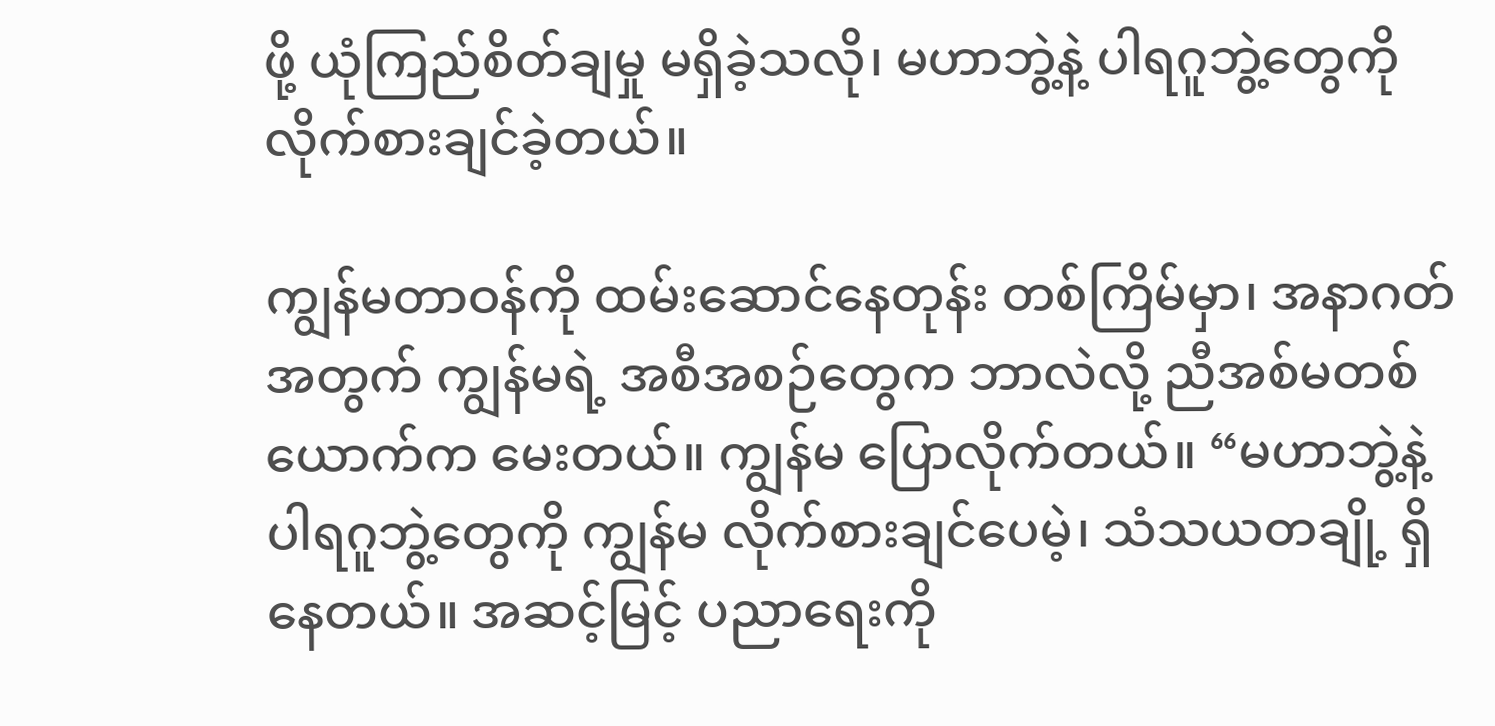ဖို့ ယုံကြည်စိတ်ချမှု မရှိခဲ့သလို၊ မဟာဘွဲ့နဲ့ ပါရဂူဘွဲ့တွေကို လိုက်စားချင်ခဲ့တယ်။

ကျွန်မတာဝန်ကို ထမ်းဆောင်နေတုန်း တစ်ကြိမ်မှာ၊ အနာဂတ်အတွက် ကျွန်မရဲ့ အစီအစဉ်တွေက ဘာလဲလို့ ညီအစ်မတစ်ယောက်က မေးတယ်။ ကျွန်မ ပြောလိုက်တယ်။ “မဟာဘွဲ့နဲ့ ပါရဂူဘွဲ့တွေကို ကျွန်မ လိုက်စားချင်ပေမဲ့၊ သံသယတချို့ ရှိနေတယ်။ အဆင့်မြင့် ပညာရေးကို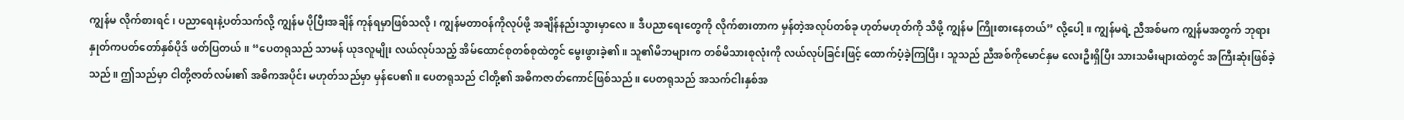ကျွန်မ လိုက်စားရင်၊ ပညာရေးနဲ့ပတ်သက်လို့ ကျွန်မ ပိုပြီးအချိန် ကုန်ရမှာဖြစ်သလို၊ ကျွန်မတာဝန်ကိုလုပ်ဖို့ အချိန်နည်းသွားမှာလေ။ ဒီပညာရေးတွေကို လိုက်စားတာက မှန်တဲ့အလုပ်တစ်ခု ဟုတ်မဟုတ်ကို သိဖို့ ကျွန်မ ကြိုးစားနေတယ်” လို့ပေါ့။ ကျွန်မရဲ့ ညီအစ်မက ကျွန်မအတွက် ဘုရားနှုတ်ကပတ်တော်နှစ်ပိုဒ် ဖတ်ပြတယ်။ “ပေတရုသည် သာမန် ယုဒလူမျိုး လယ်လုပ်သည့် အိမ်ထောင်စုတစ်စုထဲတွင် မွေးဖွားခဲ့၏။ သူ၏မိဘများက တစ်မိသားစုလုံးကို လယ်လုပ်ခြင်းဖြင့် ထောက်ပံ့ခဲ့ကြပြီး၊ သူသည် ညီအစ်ကိုမောင်နှမ လေးဦးရှိပြီး သားသမီးများထဲတွင် အကြီးဆုံးဖြစ်ခဲ့သည်။ ဤသည်မှာ ငါတို့ဇာတ်လမ်း၏ အဓိကအပိုင်း မဟုတ်သည်မှာ မှန်ပေ၏။ ပေတရုသည် ငါတို့၏ အဓိကဇာတ်ကောင်ဖြစ်သည်။ ပေတရုသည် အသက်ငါးနှစ်အ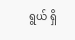ရွယ် ရှိ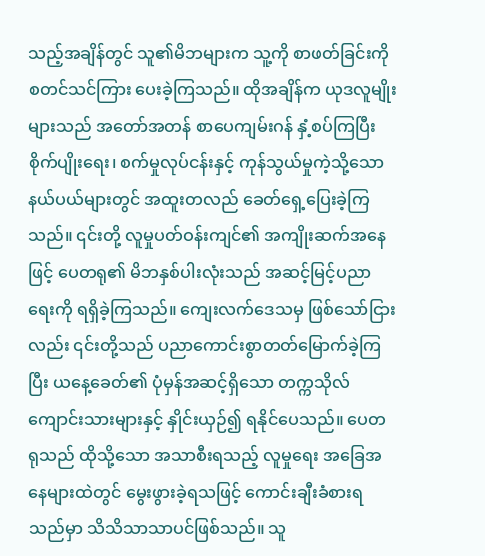သည့်အချိန်တွင် သူ၏မိဘများက သူ့ကို စာဖတ်ခြင်းကို စတင်သင်ကြား ပေးခဲ့ကြသည်။ ထိုအချိန်က ယုဒလူမျိုးများသည် အတော်အတန် စာပေကျမ်းဂန် နှံ့စပ်ကြပြီး စိုက်ပျိုးရေး၊ စက်မှုလုပ်ငန်းနှင့် ကုန်သွယ်မှုကဲ့သို့သော နယ်ပယ်များတွင် အထူးတလည် ခေတ်ရှေ့ပြေးခဲ့ကြသည်။ ၎င်းတို့ လူမှုပတ်ဝန်းကျင်၏ အကျိုးဆက်အနေဖြင့် ပေတရု၏ မိဘနှစ်ပါးလုံးသည် အဆင့်မြင့်ပညာရေးကို ရရှိခဲ့ကြသည်။ ကျေးလက်ဒေသမှ ဖြစ်သော်ငြားလည်း ၎င်းတို့သည် ပညာကောင်းစွာတတ်မြောက်ခဲ့ကြပြီး ယနေ့ခေတ်၏ ပုံမှန်အဆင့်ရှိသော တက္ကသိုလ်ကျောင်းသားများနှင့် နှိုင်းယှဉ်၍ ရနိုင်ပေသည်။ ပေတရုသည် ထိုသို့သော အသာစီးရသည့် လူမှုရေး အခြေအနေများထဲတွင် မွေးဖွားခဲ့ရသဖြင့် ကောင်းချီးခံစားရသည်မှာ သိသိသာသာပင်ဖြစ်သည်။ သူ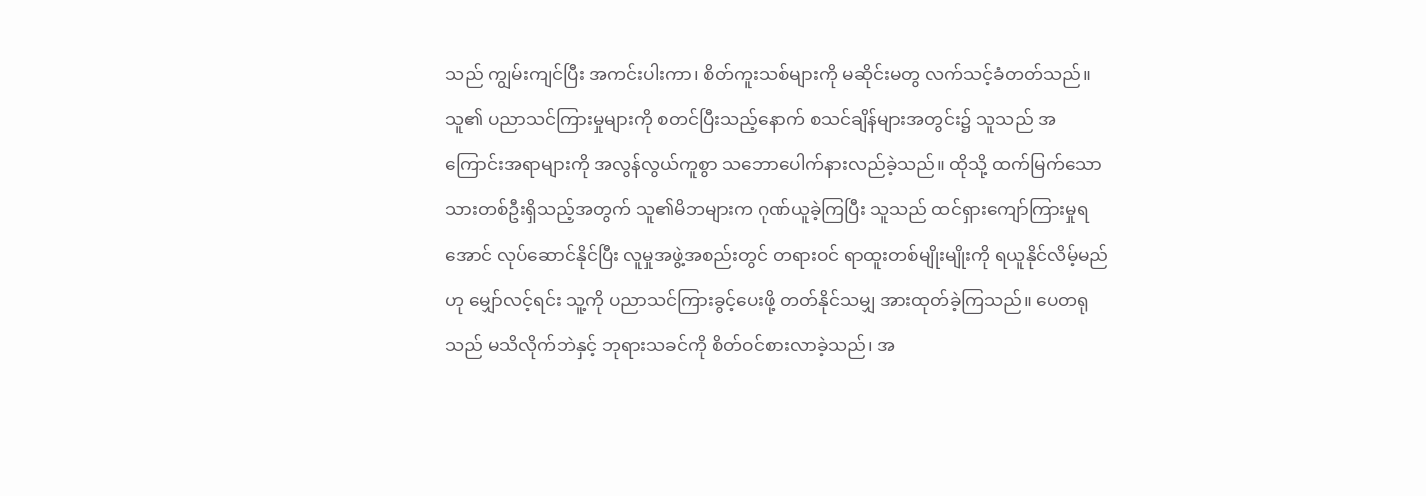သည် ကျွမ်းကျင်ပြီး အကင်းပါးကာ၊ စိတ်ကူးသစ်များကို မဆိုင်းမတွ လက်သင့်ခံတတ်သည်။ သူ၏ ပညာသင်ကြားမှုများကို စတင်ပြီးသည့်နောက် စသင်ချိန်များအတွင်း၌ သူသည် အကြောင်းအရာများကို အလွန်လွယ်ကူစွာ သဘောပေါက်နားလည်ခဲ့သည်။ ထိုသို့ ထက်မြက်သော သားတစ်ဦးရှိသည့်အတွက် သူ၏မိဘများက ဂုဏ်ယူခဲ့ကြပြီး သူသည် ထင်ရှားကျော်ကြားမှုရအောင် လုပ်ဆောင်နိုင်ပြီး လူမှုအဖွဲ့အစည်းတွင် တရားဝင် ရာထူးတစ်မျိုးမျိုးကို ရယူနိုင်လိမ့်မည်ဟု မျှော်လင့်ရင်း သူ့ကို ပညာသင်ကြားခွင့်ပေးဖို့ တတ်နိုင်သမျှ အားထုတ်ခဲ့ကြသည်။ ပေတရုသည် မသိလိုက်ဘဲနှင့် ဘုရားသခင်ကို စိတ်ဝင်စားလာခဲ့သည်၊ အ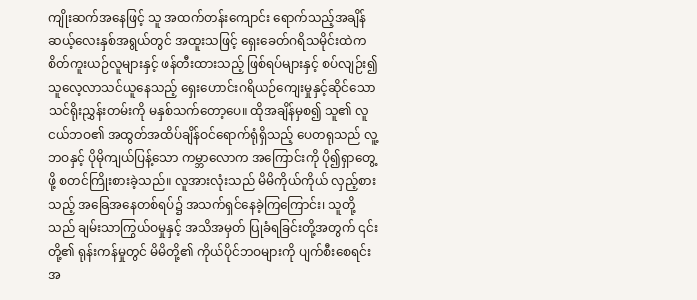ကျိုးဆက်အနေဖြင့် သူ အထက်တန်းကျောင်း ရောက်သည့်အချိန် ဆယ့်လေးနှစ်အရွယ်တွင် အထူးသဖြင့် ရှေးခေတ်ဂရိသမိုင်းထဲက စိတ်ကူးယဉ်လူများနှင့် ဖန်တီးထားသည့် ဖြစ်ရပ်များနှင့် စပ်လျဉ်း၍ သူလေ့လာသင်ယူနေသည့် ရှေးဟောင်းဂရိယဉ်ကျေးမှုနှင့်ဆိုင်သော သင်ရိုးညွှန်းတမ်းကို မနှစ်သက်တော့ပေ။ ထိုအချိန်မှစ၍ သူ၏ လူငယ်ဘဝ၏ အထွတ်အထိပ်ချိန်ဝင်ရောက်ရုံရှိသည့် ပေတရုသည် လူ့ဘဝနှင့် ပိုမိုကျယ်ပြန့်သော ကမ္ဘာလောက အကြောင်းကို ပို၍ရှာတွေ့ဖို့ စတင်ကြိုးစားခဲ့သည်။ လူအားလုံးသည် မိမိကိုယ်ကိုယ် လှည့်စားသည့် အခြေအနေတစ်ရပ်၌ အသက်ရှင်နေခဲ့ကြကြောင်း၊ သူတို့သည် ချမ်းသာကြွယ်ဝမှုနှင့် အသိအမှတ် ပြုခံရခြင်းတို့အတွက် ၎င်းတို့၏ ရုန်းကန်မှုတွင် မိမိတို့၏ ကိုယ်ပိုင်ဘဝများကို ပျက်စီးစေရင်း အ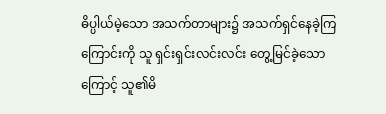ဓိပ္ပါယ်မဲ့သော အသက်တာများ၌ အသက်ရှင်နေခဲ့ကြကြောင်းကို သူ ရှင်းရှင်းလင်းလင်း တွေ့မြင်ခဲ့သောကြောင့် သူ၏မိ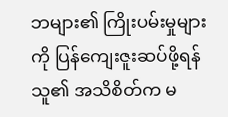ဘများ၏ ကြိုးပမ်းမှုများကို ပြန်ကျေးဇူးဆပ်ဖို့ရန် သူ၏ အသိစိတ်က မ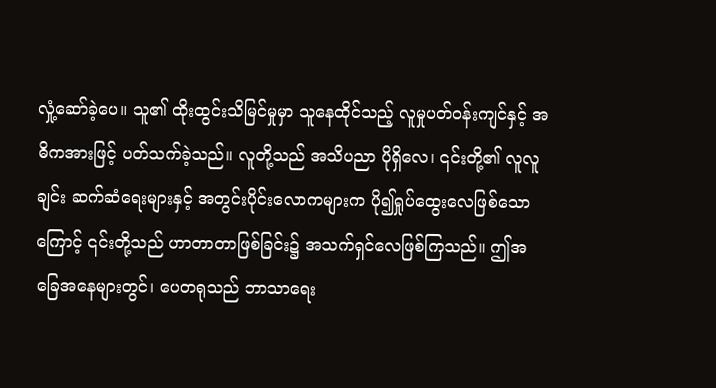လှုံ့ဆော်ခဲ့ပေ။ သူ၏ ထိုးထွင်းသိမြင်မှုမှာ သူနေထိုင်သည့် လူမှုပတ်ဝန်းကျင်နှင့် အဓိကအားဖြင့် ပတ်သက်ခဲ့သည်။ လူတို့သည် အသိပညာ ပိုရှိလေ၊ ၎င်းတို့၏ လူလူချင်း ဆက်ဆံရေးများနှင့် အတွင်းပိုင်းလောကများက ပို၍ရှုပ်ထွေးလေဖြစ်သောကြောင့် ၎င်းတို့သည် ဟာတာတာဖြစ်ခြင်း၌ အသက်ရှင်လေဖြစ်ကြသည်။ ဤအခြေအနေများတွင်၊ ပေတရုသည် ဘာသာရေး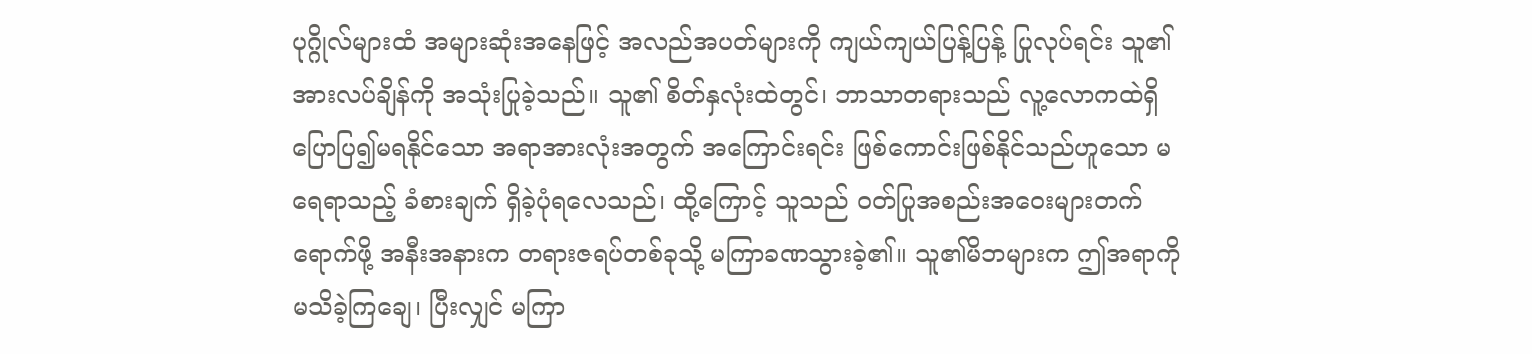ပုဂ္ဂိုလ်များထံ အများဆုံးအနေဖြင့် အလည်အပတ်များကို ကျယ်ကျယ်ပြန့်ပြန့် ပြုလုပ်ရင်း သူ၏ အားလပ်ချိန်ကို အသုံးပြုခဲ့သည်။ သူ၏ စိတ်နှလုံးထဲတွင်၊ ဘာသာတရားသည် လူ့လောကထဲရှိ ပြောပြ၍မရနိုင်သော အရာအားလုံးအတွက် အကြောင်းရင်း ဖြစ်ကောင်းဖြစ်နိုင်သည်ဟူသော မရေရာသည့် ခံစားချက် ရှိခဲ့ပုံရလေသည်၊ ထို့ကြောင့် သူသည် ဝတ်ပြုအစည်းအဝေးများတက်ရောက်ဖို့ အနီးအနားက တရားဇရပ်တစ်ခုသို့ မကြာခဏသွားခဲ့၏။ သူ၏မိဘများက ဤအရာကို မသိခဲ့ကြချေ၊ ပြီးလျှင် မကြာ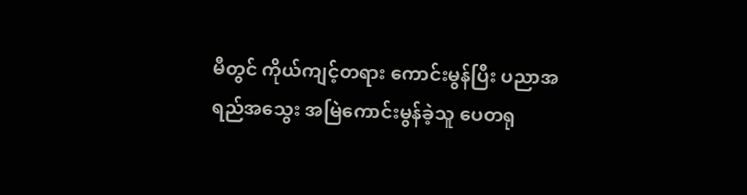မီတွင် ကိုယ်ကျင့်တရား ကောင်းမွန်ပြီး ပညာအရည်အသွေး အမြဲကောင်းမွန်ခဲ့သူ ပေတရု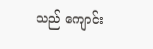သည် ကျောင်း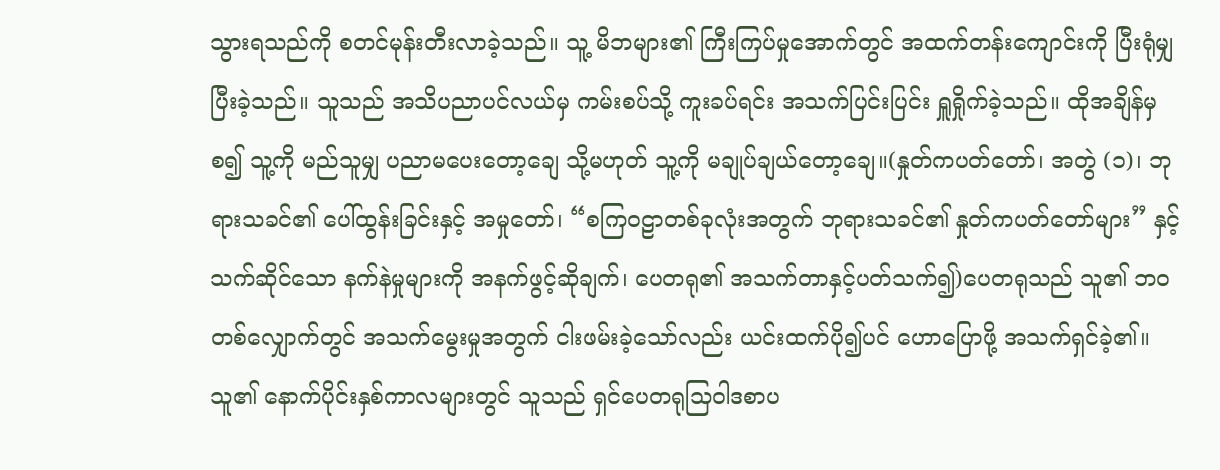သွားရသည်ကို စတင်မုန်းတီးလာခဲ့သည်။ သူ့ မိဘများ၏ ကြီးကြပ်မှုအောက်တွင် အထက်တန်းကျောင်းကို ပြီးရုံမျှပြီးခဲ့သည်။ သူသည် အသိပညာပင်လယ်မှ ကမ်းစပ်သို့ ကူးခပ်ရင်း အသက်ပြင်းပြင်း ရှူရှိုက်ခဲ့သည်။ ထိုအချိန်မှစ၍ သူ့ကို မည်သူမျှ ပညာမပေးတော့ချေ သို့မဟုတ် သူ့ကို မချုပ်ချယ်တော့ချေ။(နှုတ်ကပတ်တော်၊ အတွဲ (၁)၊ ဘုရားသခင်၏ ပေါ်ထွန်းခြင်းနှင့် အမှုတော်၊ “စကြဝဠာတစ်ခုလုံးအတွက် ဘုရားသခင်၏ နှုတ်ကပတ်တော်များ” နှင့်သက်ဆိုင်သော နက်နဲမှုများကို အနက်ဖွင့်ဆိုချက်၊ ပေတရု၏ အသက်တာနှင့်ပတ်သက်၍)ပေတရုသည် သူ၏ ဘဝတစ်လျှောက်တွင် အသက်မွေးမှုအတွက် ငါးဖမ်းခဲ့သော်လည်း ယင်းထက်ပို၍ပင် ဟောပြောဖို့ အသက်ရှင်ခဲ့၏။ သူ၏ နောက်ပိုင်းနှစ်ကာလများတွင် သူသည် ရှင်ပေတရုသြဝါဒစာပ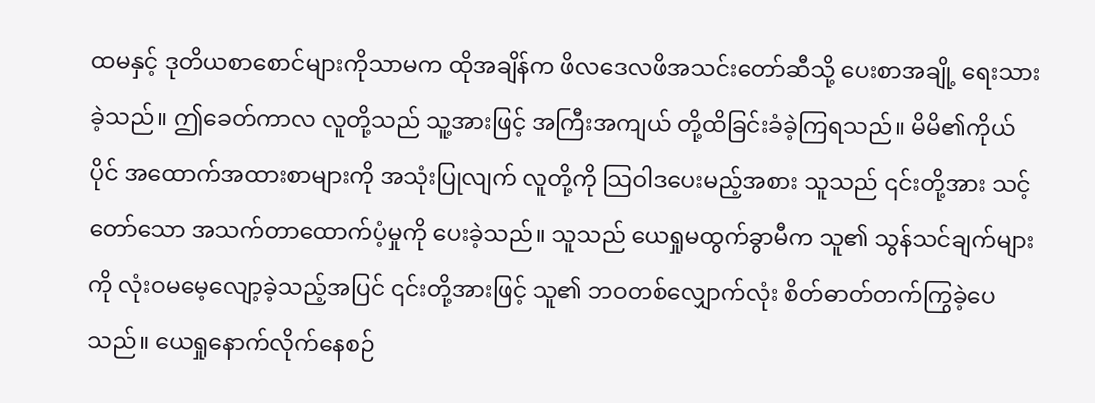ထမနှင့် ဒုတိယစာစောင်များကိုသာမက ထိုအချိန်က ဖိလဒေလဖိအသင်းတော်ဆီသို့ ပေးစာအချို့ ရေးသားခဲ့သည်။ ဤခေတ်ကာလ လူတို့သည် သူ့အားဖြင့် အကြီးအကျယ် တို့ထိခြင်းခံခဲ့ကြရသည်။ မိမိ၏ကိုယ်ပိုင် အထောက်အထားစာများကို အသုံးပြုလျက် လူတို့ကို သြဝါဒပေးမည့်အစား သူသည် ၎င်းတို့အား သင့်တော်သော အသက်တာထောက်ပံ့မှုကို ပေးခဲ့သည်။ သူသည် ယေရှုမထွက်ခွာမီက သူ၏ သွန်သင်ချက်များကို လုံးဝမမေ့လျော့ခဲ့သည့်အပြင် ၎င်းတို့အားဖြင့် သူ၏ ဘဝတစ်လျှောက်လုံး စိတ်ဓာတ်တက်ကြွခဲ့ပေသည်။ ယေရှုနောက်လိုက်နေစဉ်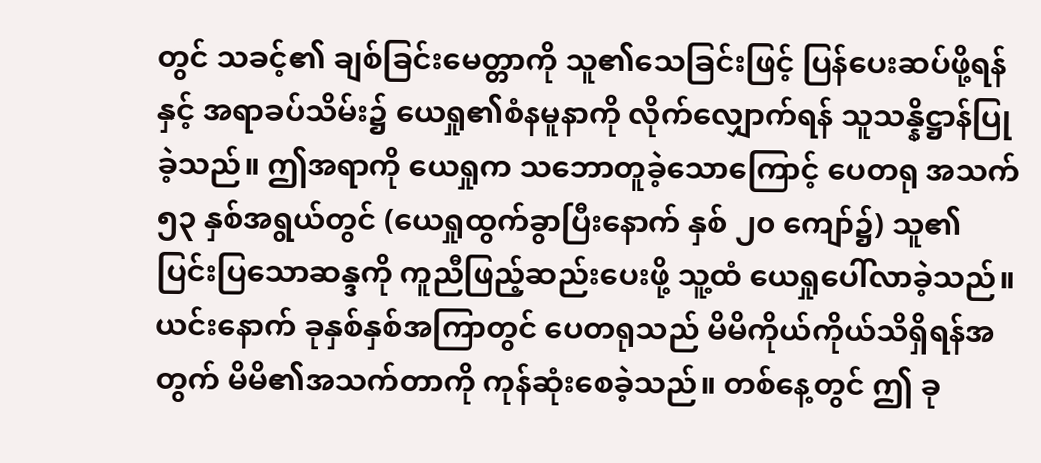တွင် သခင့်၏ ချစ်ခြင်းမေတ္တာကို သူ၏သေခြင်းဖြင့် ပြန်ပေးဆပ်ဖို့ရန်နှင့် အရာခပ်သိမ်း၌ ယေရှု၏စံနမူနာကို လိုက်လျှောက်ရန် သူသန္နိဋ္ဌာန်ပြုခဲ့သည်။ ဤအရာကို ယေရှုက သဘောတူခဲ့သောကြောင့် ပေတရု အသက် ၅၃ နှစ်အရွယ်တွင် (ယေရှုထွက်ခွာပြီးနောက် နှစ် ၂၀ ကျော်၌) သူ၏ ပြင်းပြသောဆန္ဒကို ကူညီဖြည့်ဆည်းပေးဖို့ သူ့ထံ ယေရှုပေါ်လာခဲ့သည်။ ယင်းနောက် ခုနှစ်နှစ်အကြာတွင် ပေတရုသည် မိမိကိုယ်ကိုယ်သိရှိရန်အတွက် မိမိ၏အသက်တာကို ကုန်ဆုံးစေခဲ့သည်။ တစ်နေ့တွင် ဤ ခု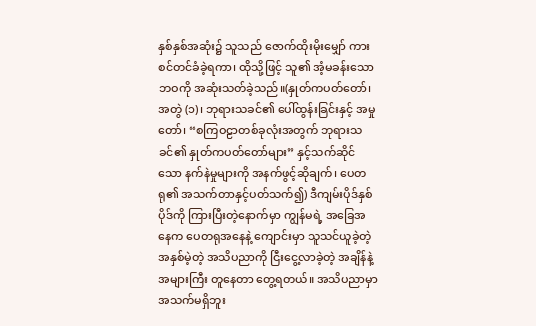နှစ်နှစ်အဆုံး၌ သူသည် ဇောက်ထိုးမိုးမျှော် ကားစင်တင်ခံခဲ့ရကာ၊ ထိုသို့ဖြင့် သူ၏ အံ့မခန်းသော ဘဝကို အဆုံးသတ်ခဲ့သည်။(နှုတ်ကပတ်တော်၊ အတွဲ (၁)၊ ဘုရားသခင်၏ ပေါ်ထွန်းခြင်းနှင့် အမှုတော်၊ “စကြဝဠာတစ်ခုလုံးအတွက် ဘုရားသခင်၏ နှုတ်ကပတ်တော်များ” နှင့်သက်ဆိုင်သော နက်နဲမှုများကို အနက်ဖွင့်ဆိုချက်၊ ပေတရု၏ အသက်တာနှင့်ပတ်သက်၍) ဒီကျမ်းပိုဒ်နှစ်ပိုဒ်ကို ကြားပြီးတဲ့နောက်မှာ ကျွန်မရဲ့ အခြေအနေက ပေတရုအနေနဲ့ ကျောင်းမှာ သူသင်ယူခဲ့တဲ့ အနှစ်မဲ့တဲ့ အသိပညာကို ငြီးငွေ့လာခဲ့တဲ့ အချိန်နဲ့ အများကြီး တူနေတာ တွေ့ရတယ်။ အသိပညာမှာ အသက်မရှိဘူး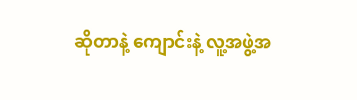ဆိုတာနဲ့ ကျောင်းနဲ့ လူ့အဖွဲ့အ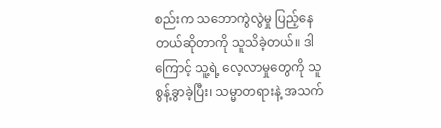စည်းက သဘောကွဲလွဲမှု ပြည့်နေတယ်ဆိုတာကို သူသိခဲ့တယ်။ ဒါကြောင့် သူ့ရဲ့ လေ့လာမှုတွေကို သူစွန့်ခွာခဲ့ပြီး၊ သမ္မာတရားနဲ့ အသက်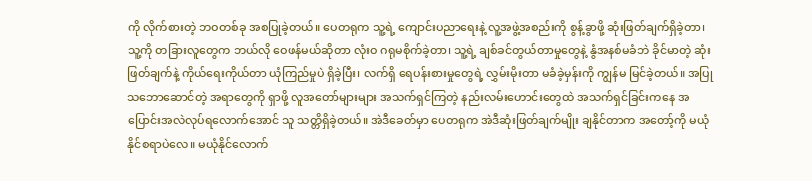ကို လိုက်စားတဲ့ ဘဝတစ်ခု အစပြုခဲ့တယ်။ ပေတရုက သူ့ရဲ့ ကျောင်းပညာရေးနဲ့ လူ့အဖွဲ့အစည်းကို စွန့်ခွာဖို့ ဆုံးဖြတ်ချက်ရှိခဲ့တာ၊ သူ့ကို တခြားလူတွေက ဘယ်လို ဝေဖန်မယ်ဆိုတာ လုံးဝ ဂရုမစိုက်ခဲ့တာ၊ သူ့ရဲ့ ချစ်ခင်တွယ်တာမှုတွေနဲ့ နွံအနစ်မခံဘဲ ခိုင်မာတဲ့ ဆုံးဖြတ်ချက်နဲ့ ကိုယ်ရေးကိုယ်တာ ယုံကြည်မှုပဲ ရှိခဲ့ပြီး၊ လက်ရှိ ရေပန်းစားမှုတွေရဲ့ လွှမ်းမိုးတာ မခံခဲ့မှန်းကို ကျွန်မ မြင်ခဲ့တယ်။ အပြုသဘောဆောင်တဲ့ အရာတွေကို ရှာဖို့ လူအတော်များများ အသက်ရှင်ကြတဲ့ နည်းလမ်းဟောင်းတွေထဲ အသက်ရှင်ခြင်းကနေ အပြောင်းအလဲလုပ်ရလောက်အောင် သူ သတ္တိရှိခဲ့တယ်။ အဲဒီခေတ်မှာ ပေတရုက အဲဒီဆုံးဖြတ်ချက်မျိုး ချနိုင်တာက အတော့်ကို မယုံနိုင်စရာပဲလေ။ မယုံနိုင်လောက်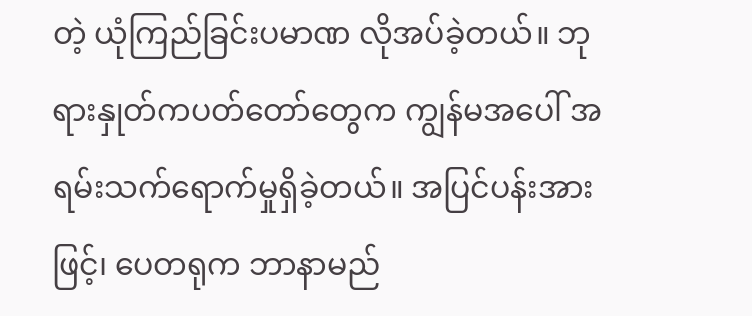တဲ့ ယုံကြည်ခြင်းပမာဏ လိုအပ်ခဲ့တယ်။ ဘုရားနှုတ်ကပတ်တော်တွေက ကျွန်မအပေါ် အရမ်းသက်ရောက်မှုရှိခဲ့တယ်။ အပြင်ပန်းအားဖြင့်၊ ပေတရုက ဘာနာမည်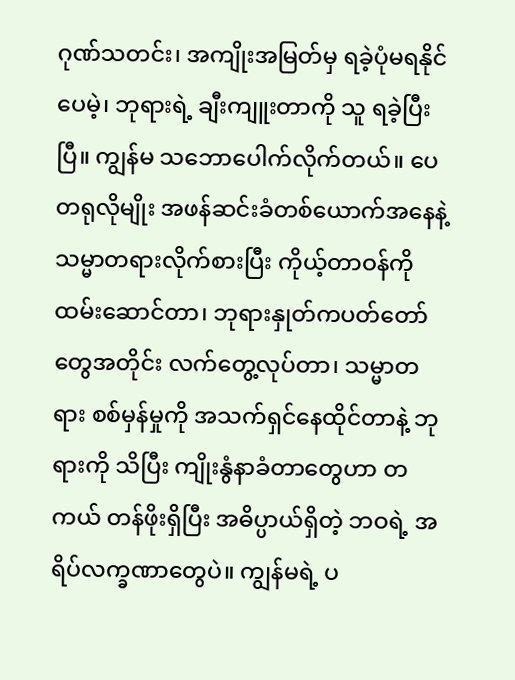ဂုဏ်သတင်း၊ အကျိုးအမြတ်မှ ရခဲ့ပုံမရနိုင်ပေမဲ့၊ ဘုရားရဲ့ ချီးကျူးတာကို သူ ရခဲ့ပြီးပြီ။ ကျွန်မ သဘောပေါက်လိုက်တယ်။ ပေတရုလိုမျိုး အဖန်ဆင်းခံတစ်ယောက်အနေနဲ့ သမ္မာတရားလိုက်စားပြီး ကိုယ့်တာဝန်ကို ထမ်းဆောင်တာ၊ ဘုရားနှုတ်ကပတ်တော်တွေအတိုင်း လက်တွေ့လုပ်တာ၊ သမ္မာတရား စစ်မှန်မှုကို အသက်ရှင်နေထိုင်တာနဲ့ ဘုရားကို သိပြီး ကျိုးနွံနာခံတာတွေဟာ တကယ် တန်ဖိုးရှိပြီး အဓိပ္ပာယ်ရှိတဲ့ ဘဝရဲ့ အရိပ်လက္ခဏာတွေပဲ။ ကျွန်မရဲ့ ပ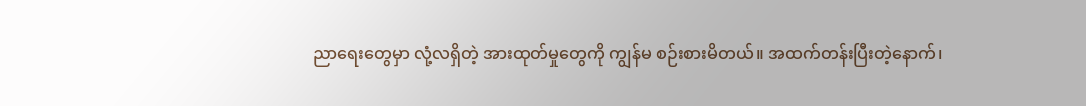ညာရေးတွေမှာ လုံ့လရှိတဲ့ အားထုတ်မှုတွေကို ကျွန်မ စဉ်းစားမိတယ်။ အထက်တန်းပြီးတဲ့နောက်၊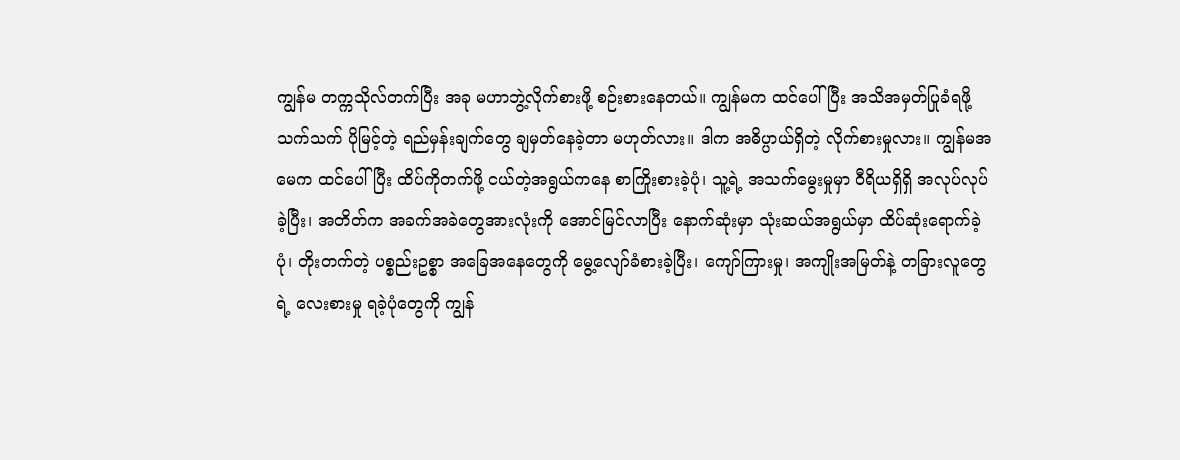ကျွန်မ တက္ကသိုလ်တက်ပြီး အခု မဟာဘွဲ့လိုက်စားဖို့ စဉ်းစားနေတယ်။ ကျွန်မက ထင်ပေါ်ပြီး အသိအမှတ်ပြုခံရဖို့ သက်သက် ပိုမြင့်တဲ့ ရည်မှန်းချက်တွေ ချမှတ်နေခဲ့တာ မဟုတ်လား။ ဒါက အဓိပ္ပာယ်ရှိတဲ့ လိုက်စားမှုလား။ ကျွန်မအမေက ထင်ပေါ်ပြီး ထိပ်ကိုတက်ဖို့ ငယ်တဲ့အရွယ်ကနေ စာကြိုးစားခဲ့ပုံ၊ သူ့ရဲ့ အသက်မွေးမှုမှာ ဝီရိယရှိရှိ အလုပ်လုပ်ခဲ့ပြီး၊ အတိတ်က အခက်အခဲတွေအားလုံးကို အောင်မြင်လာပြီး နောက်ဆုံးမှာ သုံးဆယ်အရွယ်မှာ ထိပ်ဆုံးရောက်ခဲ့ပုံ၊ တိုးတက်တဲ့ ပစ္စည်းဥစ္စာ အခြေအနေတွေကို မွေ့လျော်ခံစားခဲ့ပြီး၊ ကျော်ကြားမှု၊ အကျိုးအမြတ်နဲ့ တခြားလူတွေရဲ့ လေးစားမှု ရခဲ့ပုံတွေကို ကျွန်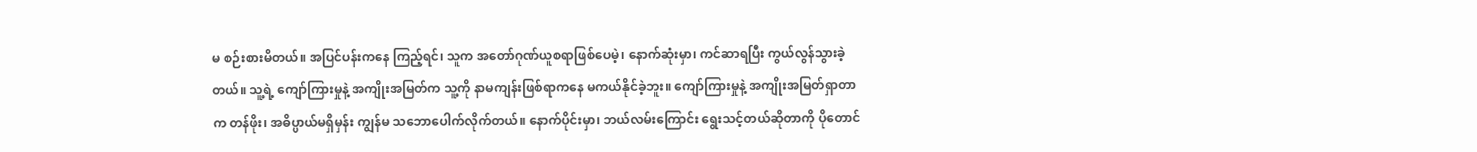မ စဉ်းစားမိတယ်။ အပြင်ပန်းကနေ ကြည့်ရင်၊ သူက အတော်ဂုဏ်ယူစရာဖြစ်ပေမဲ့၊ နောက်ဆုံးမှာ၊ ကင်ဆာရပြီး ကွယ်လွန်သွားခဲ့တယ်။ သူ့ရဲ့ ကျော်ကြားမှုနဲ့ အကျိုးအမြတ်က သူ့ကို နာမကျန်းဖြစ်ရာကနေ မကယ်နိုင်ခဲ့ဘူး။ ကျော်ကြားမှုနဲ့ အကျိုးအမြတ်ရှာတာက တန်ဖိုး၊ အဓိပ္ပာယ်မရှိမှန်း ကျွန်မ သဘောပေါက်လိုက်တယ်။ နောက်ပိုင်းမှာ၊ ဘယ်လမ်းကြောင်း ရွေးသင့်တယ်ဆိုတာကို ပိုတောင်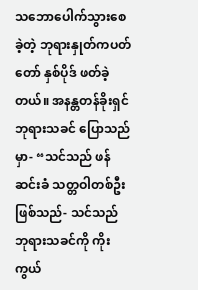သဘောပေါက်သွားစေခဲ့တဲ့ ဘုရားနှုတ်ကပတ်တော် နှစ်ပိုဒ် ဖတ်ခဲ့တယ်။ အနန္တတန်ခိုးရှင် ဘုရားသခင် ပြောသည်မှာ- “သင်သည် ဖန်ဆင်းခံ သတ္တဝါတစ်ဦး ဖြစ်သည်- သင်သည် ဘုရားသခင်ကို ကိုးကွယ်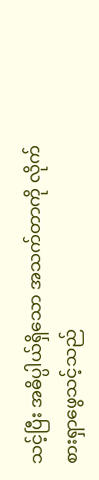သင့်ပြီး အဓိပ္ပါယ်ရှိသော အသက်တာကို လိုက်စားရှာဖွေသင့်သည်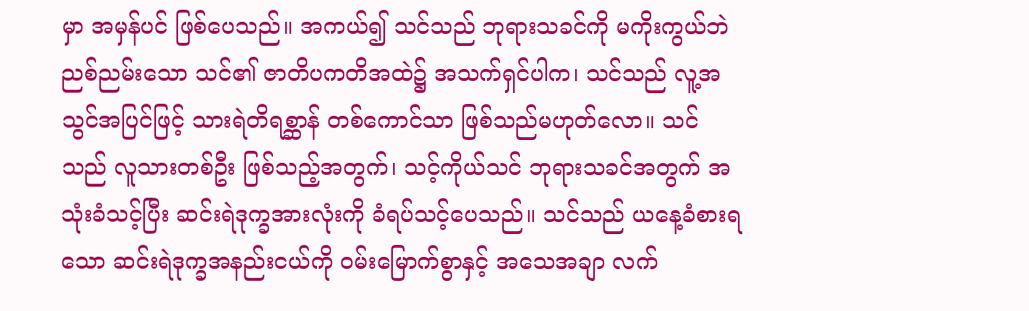မှာ အမှန်ပင် ဖြစ်ပေသည်။ အကယ်၍ သင်သည် ဘုရားသခင်ကို မကိုးကွယ်ဘဲ ညစ်ညမ်းသော သင်၏ ဇာတိပကတိအထဲ၌ အသက်ရှင်ပါက၊ သင်သည် လူ့အသွင်အပြင်ဖြင့် သားရဲတိရစ္ဆာန် တစ်ကောင်သာ ဖြစ်သည်မဟုတ်လော။ သင်သည် လူသားတစ်ဦး ဖြစ်သည့်အတွက်၊ သင့်ကိုယ်သင် ဘုရားသခင်အတွက် အသုံးခံသင့်ပြီး ဆင်းရဲဒုက္ခအားလုံးကို ခံရပ်သင့်ပေသည်။ သင်သည် ယနေ့ခံစားရသော ဆင်းရဲဒုက္ခအနည်းငယ်ကို ဝမ်းမြောက်စွာနှင့် အသေအချာ လက်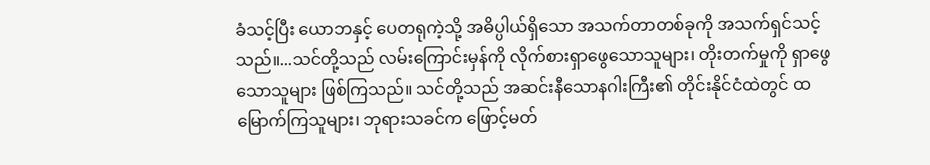ခံသင့်ပြီး ယောဘနှင့် ပေတရုကဲ့သို့ အဓိပ္ပါယ်ရှိသော အသက်တာတစ်ခုကို အသက်ရှင်သင့်သည်။...သင်တို့သည် လမ်းကြောင်းမှန်ကို လိုက်စားရှာဖွေသောသူများ၊ တိုးတက်မှုကို ရှာဖွေသောသူများ ဖြစ်ကြသည်။ သင်တို့သည် အဆင်းနီသောနဂါးကြီး၏ တိုင်းနိုင်ငံထဲတွင် ထမြောက်ကြသူများ၊ ဘုရားသခင်က ဖြောင့်မတ်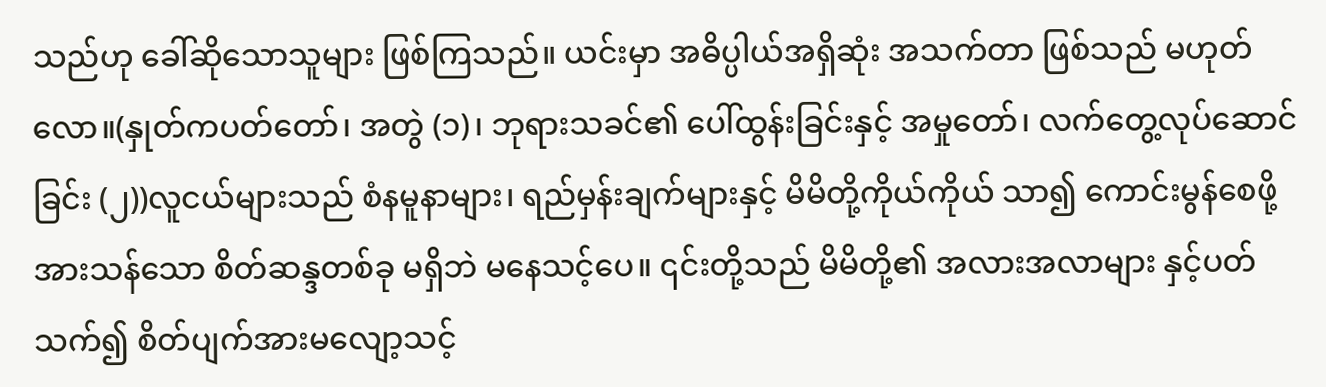သည်ဟု ခေါ်ဆိုသောသူများ ဖြစ်ကြသည်။ ယင်းမှာ အဓိပ္ပါယ်အရှိဆုံး အသက်တာ ဖြစ်သည် မဟုတ်လော။(နှုတ်ကပတ်တော်၊ အတွဲ (၁)၊ ဘုရားသခင်၏ ပေါ်ထွန်းခြင်းနှင့် အမှုတော်၊ လက်တွေ့လုပ်ဆောင်ခြင်း (၂))လူငယ်များသည် စံနမူနာများ၊ ရည်မှန်းချက်များနှင့် မိမိတို့ကိုယ်ကိုယ် သာ၍ ကောင်းမွန်စေဖို့ အားသန်သော စိတ်ဆန္ဒတစ်ခု မရှိဘဲ မနေသင့်ပေ။ ၎င်းတို့သည် မိမိတို့၏ အလားအလာများ နှင့်ပတ်သက်၍ စိတ်ပျက်အားမလျော့သင့်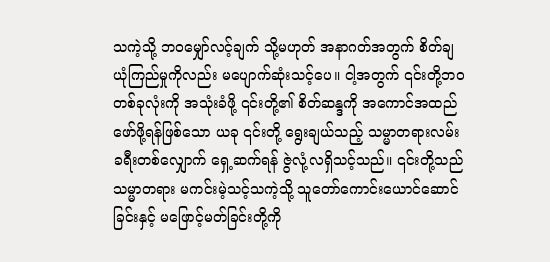သကဲ့သို့ ဘဝမျှော်လင့်ချက် သို့မဟုတ် အနာဂတ်အတွက် စိတ်ချယုံကြည်မှုကိုလည်း မပျောက်ဆုံးသင့်ပေ။ ငါ့အတွက် ၎င်းတို့ဘဝတစ်ခုလုံးကို အသုံးခံဖို့ ၎င်းတို့၏ စိတ်ဆန္ဒကို အကောင်အထည်ဖော်ဖို့ရန်ဖြစ်သော ယခု ၎င်းတို့ ရွေးချယ်သည့် သမ္မာတရားလမ်းခရီးတစ်လျှောက် ရှေ့ဆက်ရန် ဇွဲလုံ့လရှိသင့်သည်။ ၎င်းတို့သည် သမ္မာတရား မကင်းမဲ့သင့်သကဲ့သို့ သူတော်ကောင်းယောင်ဆောင်ခြင်းနှင့် မဖြောင့်မတ်ခြင်းတို့ကို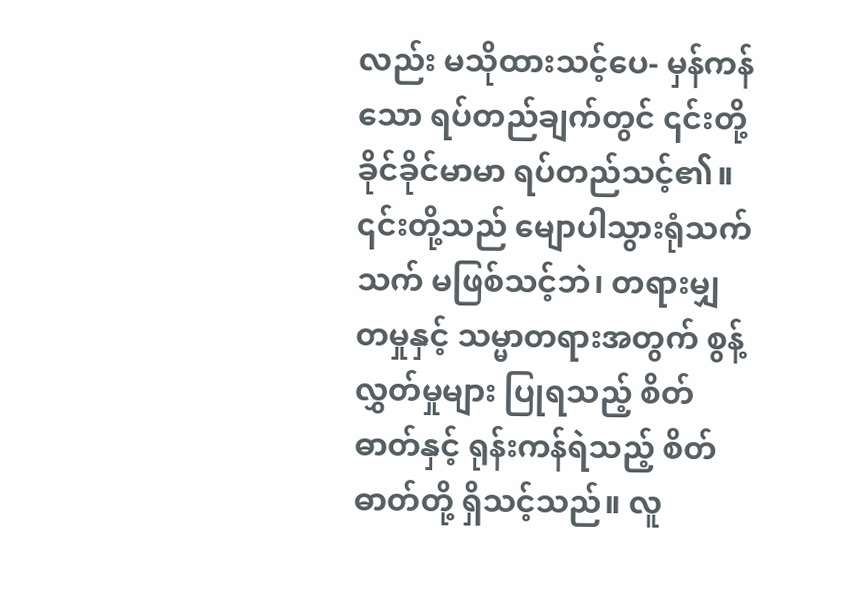လည်း မသိုထားသင့်ပေ- မှန်ကန်သော ရပ်တည်ချက်တွင် ၎င်းတို့ ခိုင်ခိုင်မာမာ ရပ်တည်သင့်၏။ ၎င်းတို့သည် မျောပါသွားရုံသက်သက် မဖြစ်သင့်ဘဲ၊ တရားမျှတမှုနှင့် သမ္မာတရားအတွက် စွန့်လွှတ်မှုများ ပြုရသည့် စိတ်ဓာတ်နှင့် ရုန်းကန်ရဲသည့် စိတ်ဓာတ်တို့ ရှိသင့်သည်။ လူ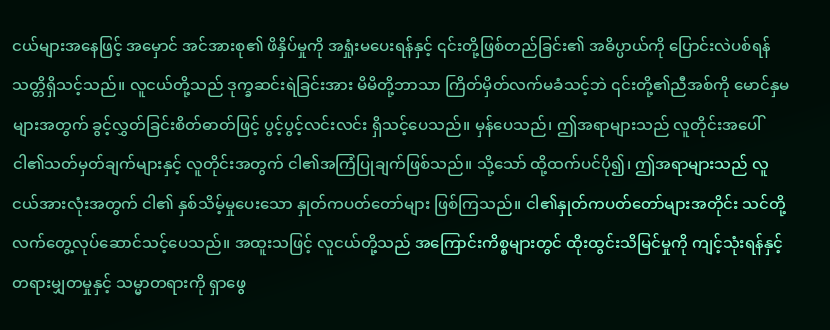ငယ်များအနေဖြင့် အမှောင် အင်အားစု၏ ဖိနှိပ်မှုကို အရှုံးမပေးရန်နှင့် ၎င်းတို့ဖြစ်တည်ခြင်း၏ အဓိပ္ပာယ်ကို ပြောင်းလဲပစ်ရန် သတ္တိရှိသင့်သည်။ လူငယ်တို့သည် ဒုက္ခဆင်းရဲခြင်းအား မိမိတို့ဘာသာ ကြိတ်မှိတ်လက်မခံသင့်ဘဲ ၎င်းတို့၏ညီအစ်ကို မောင်နှမများအတွက် ခွင့်လွှတ်ခြင်းစိတ်ဓာတ်ဖြင့် ပွင့်ပွင့်လင်းလင်း ရှိသင့်ပေသည်။ မှန်ပေသည်၊ ဤအရာများသည် လူတိုင်းအပေါ် ငါ၏သတ်မှတ်ချက်များနှင့် လူတိုင်းအတွက် ငါ၏အကြံပြုချက်ဖြစ်သည်။ သို့သော် ထို့ထက်ပင်ပို၍၊ ဤအရာများသည် လူငယ်အားလုံးအတွက် ငါ၏ နှစ်သိမ့်မှုပေးသော နှုတ်ကပတ်တော်များ ဖြစ်ကြသည်။ ငါ၏နှုတ်ကပတ်တော်များအတိုင်း သင်တို့ လက်တွေ့လုပ်ဆောင်သင့်ပေသည်။ အထူးသဖြင့် လူငယ်တို့သည် အကြောင်းကိစ္စများတွင် ထိုးထွင်းသိမြင်မှုကို ကျင့်သုံးရန်နှင့် တရားမျှတမှုနှင့် သမ္မာတရားကို ရှာဖွေ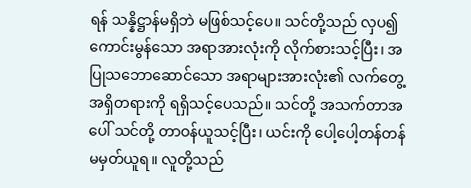ရန် သန္နိဋ္ဌာန်မရှိဘဲ မဖြစ်သင့်ပေ။ သင်တို့သည် လှပ၍ ကောင်းမွန်သော အရာအားလုံးကို လိုက်စားသင့်ပြီး၊ အပြုသဘောဆောင်သော အရာများအားလုံး၏ လက်တွေ့အရှိတရားကို ရရှိသင့်ပေသည်။ သင်တို့ အသက်တာအပေါ် သင်တို့ တာဝန်ယူသင့်ပြီး၊ ယင်းကို ပေါ့ပေါ့တန်တန် မမှတ်ယူရ။ လူတို့သည်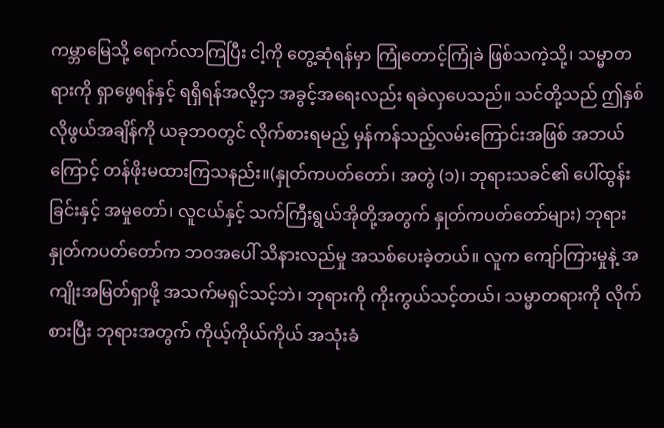ကမ္ဘာမြေသို့ ရောက်လာကြပြီး ငါ့ကို တွေ့ဆုံရန်မှာ ကြုံတောင့်ကြုံခဲ ဖြစ်သကဲ့သို့၊ သမ္မာတရားကို ရှာဖွေရန်နှင့် ရရှိရန်အလို့ငှာ အခွင့်အရေးလည်း ရခဲလှပေသည်။ သင်တို့သည် ဤနှစ်လိုဖွယ်အချိန်ကို ယခုဘဝတွင် လိုက်စားရမည့် မှန်ကန်သည့်လမ်းကြောင်းအဖြစ် အဘယ်ကြောင့် တန်ဖိုးမထားကြသနည်း။(နှုတ်ကပတ်တော်၊ အတွဲ (၁)၊ ဘုရားသခင်၏ ပေါ်ထွန်းခြင်းနှင့် အမှုတော်၊ လူငယ်နှင့် သက်ကြီးရွယ်အိုတို့အတွက် နှုတ်ကပတ်တော်များ) ဘုရားနှုတ်ကပတ်တော်က ဘဝအပေါ် သိနားလည်မှု အသစ်ပေးခဲ့တယ်။ လူက ကျော်ကြားမှုနဲ့ အကျိုးအမြတ်ရှာဖို့ အသက်မရှင်သင့်ဘဲ၊ ဘုရားကို ကိုးကွယ်သင့်တယ်၊ သမ္မာတရားကို လိုက်စားပြီး ဘုရားအတွက် ကိုယ့်ကိုယ်ကိုယ် အသုံးခံ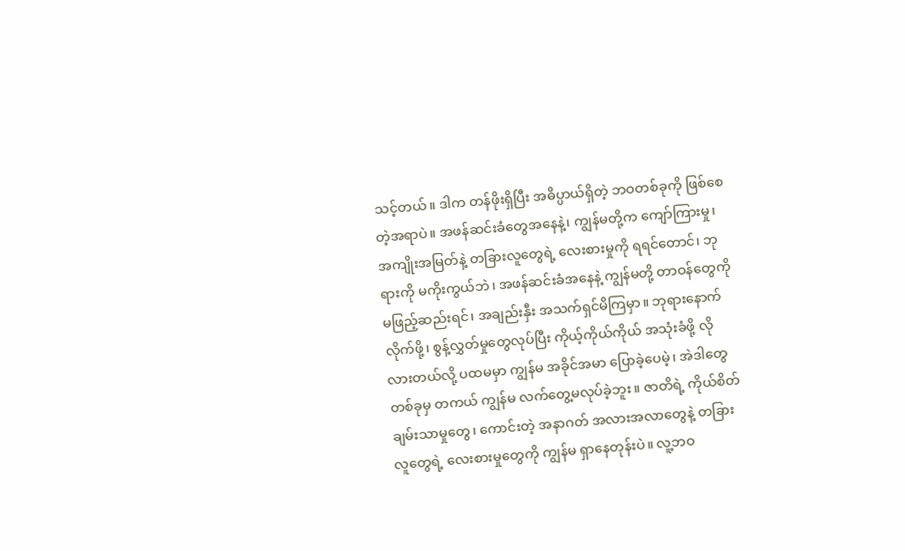သင့်တယ်။ ဒါက တန်ဖိုးရှိပြီး အဓိပ္ပာယ်ရှိတဲ့ ဘဝတစ်ခုကို ဖြစ်စေတဲ့အရာပဲ။ အဖန်ဆင်းခံတွေအနေနဲ့၊ ကျွန်မတို့က ကျော်ကြားမှု၊ အကျိုးအမြတ်နဲ့ တခြားလူတွေရဲ့ လေးစားမှုကို ရရင်တောင်၊ ဘုရားကို မကိုးကွယ်ဘဲ၊ အဖန်ဆင်းခံအနေနဲ့ ကျွန်မတို့ တာဝန်တွေကို မဖြည့်ဆည်းရင်၊ အချည်းနှီး အသက်ရှင်မိကြမှာ။ ဘုရားနောက်လိုက်ဖို့၊ စွန့်လွှတ်မှုတွေလုပ်ပြီး ကိုယ့်ကိုယ်ကိုယ် အသုံးခံဖို့ လိုလားတယ်လို့ ပထမမှာ ကျွန်မ အခိုင်အမာ ပြောခဲ့ပေမဲ့၊ အဲဒါတွေတစ်ခုမှ တကယ် ကျွန်မ လက်တွေ့မလုပ်ခဲ့ဘူး။ ဇာတိရဲ့ ကိုယ်စိတ်ချမ်းသာမှုတွေ၊ ကောင်းတဲ့ အနာဂတ် အလားအလာတွေနဲ့ တခြားလူတွေရဲ့ လေးစားမှုတွေကို ကျွန်မ ရှာနေတုန်းပဲ။ လူ့ဘဝ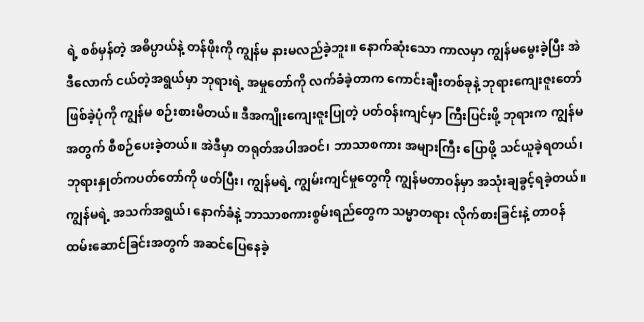ရဲ့ စစ်မှန်တဲ့ အဓိပ္ပာယ်နဲ့ တန်ဖိုးကို ကျွန်မ နားမလည်ခဲ့ဘူး။ နောက်ဆုံးသော ကာလမှာ ကျွန်မမွေးခဲ့ပြီး အဲဒီလောက် ငယ်တဲ့အရွယ်မှာ ဘုရားရဲ့ အမှုတော်ကို လက်ခံခဲ့တာက ကောင်းချီးတစ်ခုနဲ့ ဘုရားကျေးဇူးတော်ဖြစ်ခဲ့ပုံကို ကျွန်မ စဉ်းစားမိတယ်။ ဒီအကျိုးကျေးဇူးပြုတဲ့ ပတ်ဝန်းကျင်မှာ ကြီးပြင်းဖို့ ဘုရားက ကျွန်မအတွက် စီစဉ်ပေးခဲ့တယ်။ အဲဒီမှာ တရုတ်အပါအဝင်၊ ဘာသာစကား အများကြီး ပြောဖို့ သင်ယူခဲ့ရတယ်၊ ဘုရားနှုတ်ကပတ်တော်ကို ဖတ်ပြီး၊ ကျွန်မရဲ့ ကျွမ်းကျင်မှုတွေကို ကျွန်မတာဝန်မှာ အသုံးချခွင့်ရခဲ့တယ်။ ကျွန်မရဲ့ အသက်အရွယ်၊ နောက်ခံနဲ့ ဘာသာစကားစွမ်းရည်တွေက သမ္မာတရား လိုက်စားခြင်းနဲ့ တာဝန်ထမ်းဆောင်ခြင်းအတွက် အဆင်ပြေနေခဲ့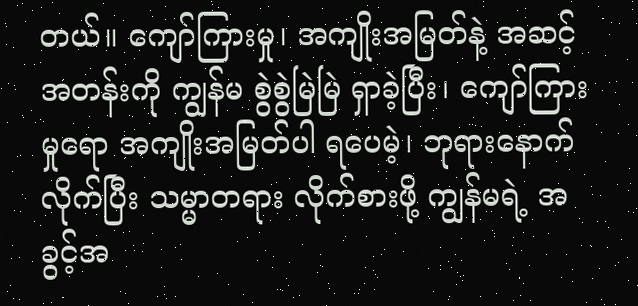တယ်။ ကျော်ကြားမှု၊ အကျိုးအမြတ်နဲ့ အဆင့်အတန်းကို ကျွန်မ စွဲစွဲမြဲမြဲ ရှာခဲ့ပြီး၊ ကျော်ကြားမှုရော အကျိုးအမြတ်ပါ ရပေမဲ့၊ ဘုရားနောက်လိုက်ပြီး သမ္မာတရား လိုက်စားဖို့ ကျွန်မရဲ့ အခွင့်အ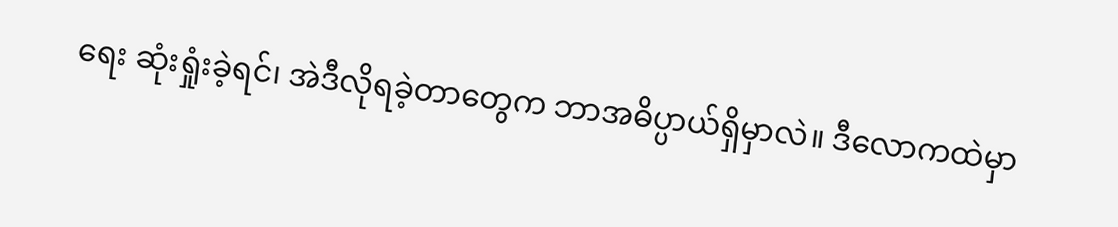ရေး ဆုံးရှုံးခဲ့ရင်၊ အဲဒီလိုရခဲ့တာတွေက ဘာအဓိပ္ပာယ်ရှိမှာလဲ။ ဒီလောကထဲမှာ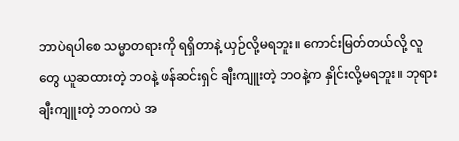ဘာပဲရပါစေ သမ္မာတရားကို ရရှိတာနဲ့ ယှဉ်လို့မရဘူး။ ကောင်းမြတ်တယ်လို့ လူတွေ ယူဆထားတဲ့ ဘဝနဲ့ ဖန်ဆင်းရှင် ချီးကျူးတဲ့ ဘဝနဲ့က နှိုင်းလို့မရဘူး။ ဘုရား ချီးကျူးတဲ့ ဘဝကပဲ အ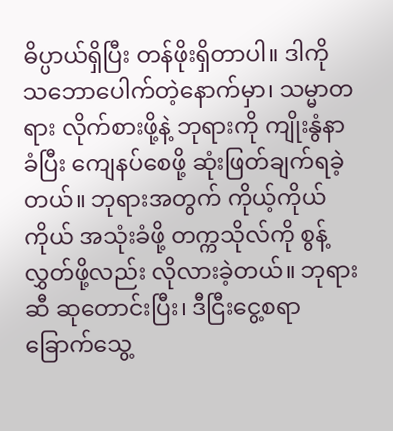ဓိပ္ပာယ်ရှိပြီး တန်ဖိုးရှိတာပါ။ ဒါကို သဘောပေါက်တဲ့နောက်မှာ၊ သမ္မာတရား လိုက်စားဖို့နဲ့ ဘုရားကို ကျိုးနွံနာခံပြီး ကျေနပ်စေဖို့ ဆုံးဖြတ်ချက်ရခဲ့တယ်။ ဘုရားအတွက် ကိုယ့်ကိုယ်ကိုယ် အသုံးခံဖို့ တက္ကသိုလ်ကို စွန့်လွှတ်ဖို့လည်း လိုလားခဲ့တယ်။ ဘုရားဆီ ဆုတောင်းပြီး၊ ဒီငြီးငွေ့စရာ ခြောက်သွေ့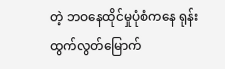တဲ့ ဘဝနေထိုင်မှုပုံစံကနေ ရုန်းထွက်လွတ်မြောက်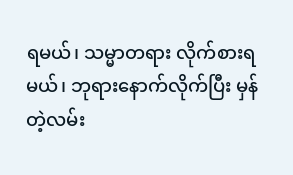ရမယ်၊ သမ္မာတရား လိုက်စားရမယ်၊ ဘုရားနောက်လိုက်ပြီး မှန်တဲ့လမ်း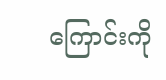ကြောင်းကို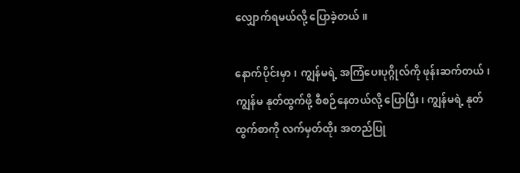လျှောက်ရမယ်လို့ ပြောခဲ့တယ်။

နောက်ပိုင်းမှာ၊ ကျွန်မရဲ့ အကြံပေးပုဂ္ဂိုလ်ကို ဖုန်းဆက်တယ်၊ ကျွန်မ နုတ်ထွက်ဖို့ စီစဉ်နေတယ်လို့ ပြောပြီး၊ ကျွန်မရဲ့ နုတ်ထွက်စာကို လက်မှတ်ထိုး အတည်ပြု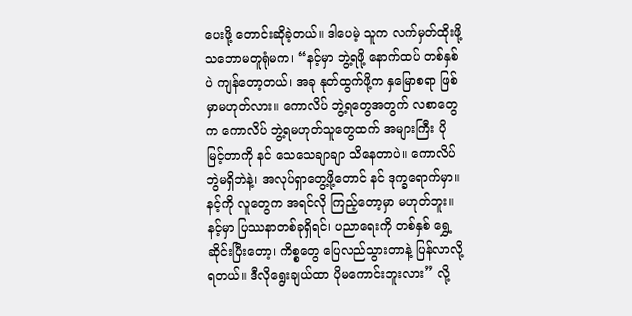ပေးဖို့ တောင်းဆိုခဲ့တယ်။ ဒါပေမဲ့ သူက လက်မှတ်ထိုးဖို့ သဘောမတူရုံမက၊ “နင့်မှာ ဘွဲ့ရဖို့ နောက်ထပ် တစ်နှစ်ပဲ ကျန်တော့တယ်၊ အခု နုတ်ထွက်ဖို့က နှမြောစရာ ဖြစ်မှာမဟုတ်လား။ ကောလိပ် ဘွဲ့ရတွေအတွက် လစာတွေက ကောလိပ် ဘွဲ့ရမဟုတ်သူတွေထက် အများကြီး ပိုမြင့်တာကို နင် သေသေချာချာ သိနေတာပဲ။ ကောလိပ်ဘွဲမရှိဘဲနဲ့၊ အလုပ်ရှာတွေ့ဖို့တောင် နင် ဒုက္ခရောက်မှာ။ နင့်ကို လူတွေက အရင်လို ကြည့်တော့မှာ မဟုတ်ဘူး။ နင့်မှာ ပြဿနာတစ်ခုရှိရင်၊ ပညာရေးကို တစ်နှစ် ရွှေ့ဆိုင်းပြီးတော့၊ ကိစ္စတွေ ပြေလည်သွားတာနဲ့ ပြန်လာလို့ရတယ်။ ဒီလိုရွေးချယ်ထာ ပိုမကောင်းဘူးလား” လို့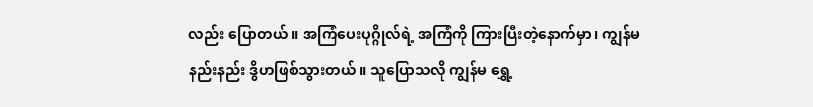လည်း ပြောတယ်။ အကြံပေးပုဂ္ဂိုလ်ရဲ့ အကြံကို ကြားပြီးတဲ့နောက်မှာ၊ ကျွန်မ နည်းနည်း ဒွိဟဖြစ်သွားတယ်။ သူပြောသလို ကျွန်မ ရွှေ့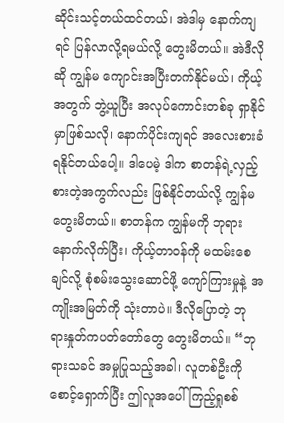ဆိုင်းသင့်တယ်ထင်တယ်၊ အဲဒါမှ နောက်ကျရင် ပြန်လာလို့ရမယ်လို့ တွေးမိတယ်။ အဲဒီလိုဆို ကျွန်မ ကျောင်းအပြီးတက်နိုင်မယ်၊ ကိုယ့်အတွက် ဘွဲ့ယူပြီး အလုပ်ကောင်းတစ်ခု ရှာနိုင်မှာဖြစ်သလို၊ နောက်ပိုင်းကျရင် အလေးစားခံရနိုင်တယ်ပေါ့။ ဒါပေမဲ့ ဒါက စာတန်ရဲ့လှည့်စားတဲ့အကွက်လည်း ဖြစ်နိုင်တယ်လို့ ကျွန်မ တွေးမိတယ်။ စာတန်က ကျွန်မကို ဘုရားနောက်လိုက်ပြီး၊ ကိုယ့်တာဝန်ကို မထမ်းစေချင်လို့ စုံစမ်းသွေးဆောင်ဖို့ ကျော်ကြားမှုနဲ့ အကျိုးအမြတ်ကို သုံးတာပဲ။ ဒီလိုပြောတဲ့ ဘုရားနှုတ်ကပတ်တော်တွေ တွေးမိတယ်။ “ဘုရားသခင် အမှုပြုသည့်အခါ၊ လူတစ်ဦးကို စောင့်ရှောက်ပြီး ဤလူအပေါ် ကြည့်ရှုစစ်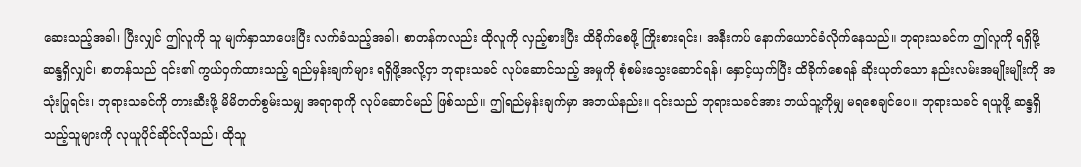ဆေးသည့်အခါ၊ ပြီးလျှင် ဤလူကို သူ မျက်နှာသာပေးပြီး လက်ခံသည့်အခါ၊ စာတန်ကလည်း ထိုလူကို လှည့်စားပြီး ထိခိုက်စေဖို့ ကြိုးစားရင်း၊ အနီးကပ် နောက်ယောင်ခံလိုက်နေသည်။ ဘုရားသခင်က ဤလူကို ရရှိဖို့ ဆန္ဒရှိလျှင်၊ စာတန်သည် ၎င်း၏ ကွယ်ဝှက်ထားသည့် ရည်မှန်းချက်များ ရရှိဖို့အလို့ငှာ ဘုရားသခင် လုပ်ဆောင်သည့် အမှုကို စုံစမ်းသွေးဆောင်ရန်၊ နှောင့်ယှက်ပြီး ထိခိုက်စေရန် ဆိုးယုတ်သော နည်းလမ်းအမျိုးမျိုးကို အသုံးပြုရင်း၊ ဘုရားသခင်ကို တားဆီးဖို့ မိမိတတ်စွမ်းသမျှ အရာရာကို လုပ်ဆောင်မည် ဖြစ်သည်။ ဤရည်မှန်းချက်မှာ အဘယ်နည်း။ ၎င်းသည် ဘုရားသခင်အား ဘယ်သူ့ကိုမျှ မရစေချင်ပေ။ ဘုရားသခင် ရယူဖို့ ဆန္ဒရှိသည့်သူများကို လုယူပိုင်ဆိုင်လိုသည်၊ ထိုသူ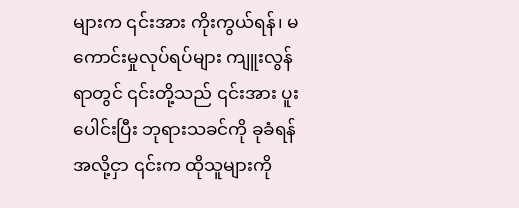များက ၎င်းအား ကိုးကွယ်ရန်၊ မကောင်းမှုလုပ်ရပ်များ ကျူးလွန်ရာတွင် ၎င်းတို့သည် ၎င်းအား ပူးပေါင်းပြီး ဘုရားသခင်ကို ခုခံရန်အလို့ငှာ ၎င်းက ထိုသူများကို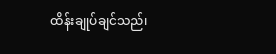ထိန်းချုပ်ချင်သည်၊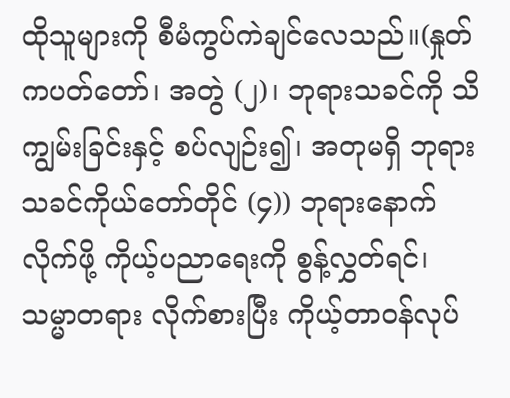ထိုသူများကို စီမံကွပ်ကဲချင်လေသည်။(နှုတ်ကပတ်တော်၊ အတွဲ (၂)၊ ဘုရားသခင်ကို သိကျွမ်းခြင်းနှင့် စပ်လျဉ်း၍၊ အတုမရှိ ဘုရားသခင်ကိုယ်တော်တိုင် (၄)) ဘုရားနောက်လိုက်ဖို့ ကိုယ့်ပညာရေးကို စွန့်လွှတ်ရင်၊ သမ္မာတရား လိုက်စားပြီး ကိုယ့်တာဝန်လုပ်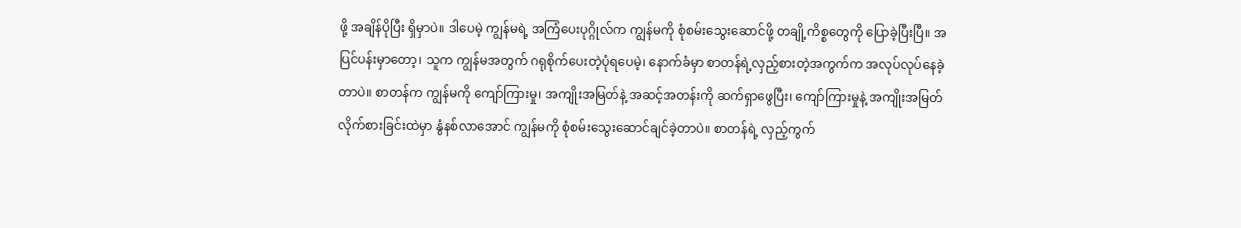ဖို့ အချိန်ပိုပြီး ရှိမှာပဲ။ ဒါပေမဲ့ ကျွန်မရဲ့ အကြံပေးပုဂ္ဂိုလ်က ကျွန်မကို စုံစမ်းသွေးဆောင်ဖို့ တချို့ကိစ္စတွေကို ပြောခဲ့ပြီးပြီ။ အပြင်ပန်းမှာတော့၊ သူက ကျွန်မအတွက် ဂရုစိုက်ပေးတဲ့ပုံရပေမဲ့၊ နောက်ခံမှာ စာတန်ရဲ့လှည့်စားတဲ့အကွက်က အလုပ်လုပ်နေခဲ့တာပဲ။ စာတန်က ကျွန်မကို ကျော်ကြားမှု၊ အကျိုးအမြတ်နဲ့ အဆင့်အတန်းကို ဆက်ရှာဖွေပြီး၊ ကျော်ကြားမှုနဲ့ အကျိုးအမြတ် လိုက်စားခြင်းထဲမှာ နွံနစ်လာအောင် ကျွန်မကို စုံစမ်းသွေးဆောင်ချင်ခဲ့တာပဲ။ စာတန်ရဲ့ လှည့်ကွက်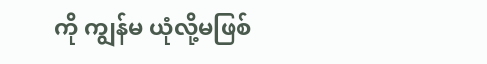ကို ကျွန်မ ယုံလို့မဖြစ်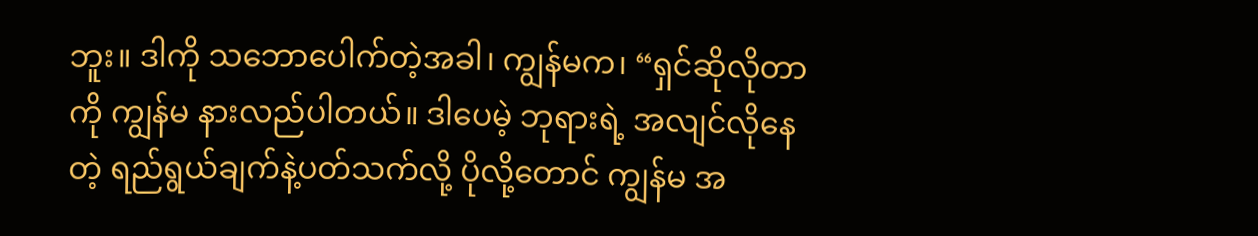ဘူး။ ဒါကို သဘောပေါက်တဲ့အခါ၊ ကျွန်မက၊ “ရှင်ဆိုလိုတာကို ကျွန်မ နားလည်ပါတယ်။ ဒါပေမဲ့ ဘုရားရဲ့ အလျင်လိုနေတဲ့ ရည်ရွယ်ချက်နဲ့ပတ်သက်လို့ ပိုလို့တောင် ကျွန်မ အ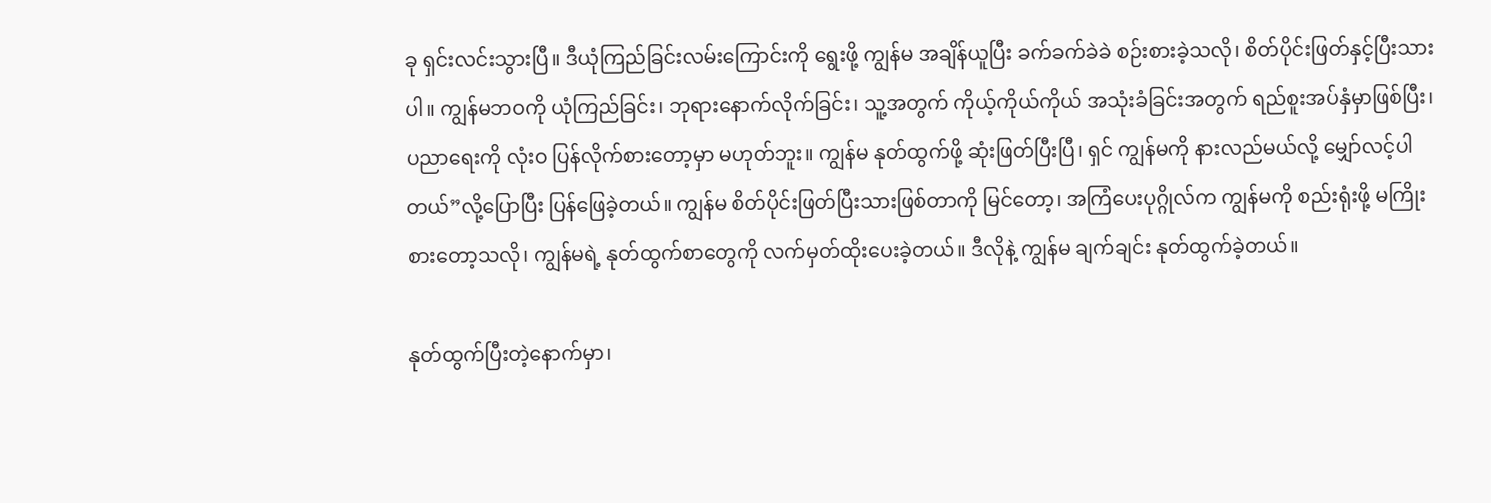ခု ရှင်းလင်းသွားပြီ။ ဒီယုံကြည်ခြင်းလမ်းကြောင်းကို ရွေးဖို့ ကျွန်မ အချိန်ယူပြီး ခက်ခက်ခဲခဲ စဉ်းစားခဲ့သလို၊ စိတ်ပိုင်းဖြတ်နှင့်ပြီးသားပါ။ ကျွန်မဘဝကို ယုံကြည်ခြင်း၊ ဘုရားနောက်လိုက်ခြင်း၊ သူ့အတွက် ကိုယ့်ကိုယ်ကိုယ် အသုံးခံခြင်းအတွက် ရည်စူးအပ်နှံမှာဖြစ်ပြီး၊ ပညာရေးကို လုံးဝ ပြန်လိုက်စားတော့မှာ မဟုတ်ဘူး။ ကျွန်မ နုတ်ထွက်ဖို့ ဆုံးဖြတ်ပြီးပြီ၊ ရှင် ကျွန်မကို နားလည်မယ်လို့ မျှော်လင့်ပါတယ်”လို့ပြောပြီး ပြန်ဖြေခဲ့တယ်။ ကျွန်မ စိတ်ပိုင်းဖြတ်ပြီးသားဖြစ်တာကို မြင်တော့၊ အကြံပေးပုဂ္ဂိုလ်က ကျွန်မကို စည်းရုံးဖို့ မကြိုးစားတော့သလို၊ ကျွန်မရဲ့ နုတ်ထွက်စာတွေကို လက်မှတ်ထိုးပေးခဲ့တယ်။ ဒီလိုနဲ့ ကျွန်မ ချက်ချင်း နုတ်ထွက်ခဲ့တယ်။

နုတ်ထွက်ပြီးတဲ့နောက်မှာ၊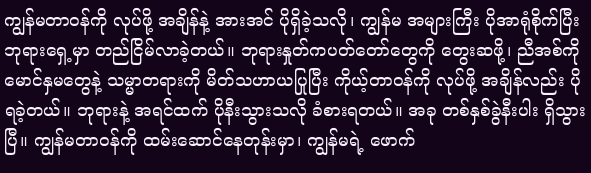ကျွန်မတာဝန်ကို လုပ်ဖို့ အချိန်နဲ့ အားအင် ပိုရှိခဲ့သလို၊ ကျွန်မ အများကြီး ပိုအာရုံစိုက်ပြီး ဘုရားရှေ့မှာ တည်ငြိမ်လာခဲ့တယ်။ ဘုရားနှုတ်ကပတ်တော်တွေကို တွေးဆဖို့၊ ညီအစ်ကို မောင်နှမတွေနဲ့ သမ္မာတရားကို မိတ်သဟာယပြုပြီး ကိုယ့်တာဝန်ကို လုပ်ဖို့ အချိန်လည်း ပိုရခဲ့တယ်။ ဘုရားနဲ့ အရင်ထက် ပိုနီးသွားသလို ခံစားရတယ်။ အခု တစ်နှစ်ခွဲနီးပါး ရှိသွားပြီ။ ကျွန်မတာဝန်ကို ထမ်းဆောင်နေတုန်းမှာ၊ ကျွန်မရဲ့ ဖောက်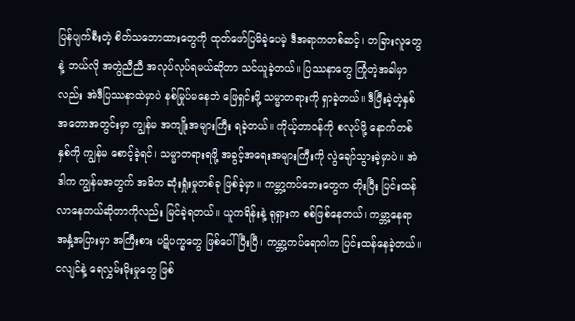ပြန်ပျက်စီးတဲ့ စိတ်သဘောထားတွေကို ထုတ်ဖော်ပြမိခဲ့ပေမဲ့ ဒီအရာကတစ်ဆင့်၊ တခြားလူတွေနဲ့ ဘယ်လို အတွဲညီညီ အလုပ်လုပ်ရမယ်ဆိုတာ သင်ယူခဲ့တယ်။ ပြဿနာတွေ ကြုံတဲ့အခါမှာလည်း အဲဒီပြဿနာထဲမှာပဲ နစ်မြုပ်မနေဘဲ ဖြေရှင်းဖို့ သမ္မာတရားကို ရှာခဲ့တယ်။ ဒီပြီးခဲ့တဲ့နှစ်အတောအတွင်းမှာ ကျွန်မ အကျိုးအများကြီး ရခဲ့တယ်။ ကိုယ့်တာဝန်ကို စလုပ်ဖို့ နောက်တစ်နှစ်ကို ကျွန်မ စောင့်ခဲ့ရင်၊ သမ္မာတရားရဖို့ အခွင့်အရေးအများကြီးကို လွဲချော်သွားခဲ့မှာပဲ။ အဲဒါက ကျွန်မအတွက် အဓိက ဆုံးရှုံးမှုတစ်ခု ဖြစ်ခဲ့မှာ။ ကမ္ဘာ့ကပ်ဘေးတွေက တိုးပြီး ပြင်းထန်လာနေတယ်ဆိုတာကိုလည်း မြင်ခဲ့ရတယ်။ ယူကရိန်းနဲ့ ရုရှားက စစ်ဖြစ်နေတယ်၊ ကမ္ဘာ့နေရာအနှံ့အပြားမှာ အကြီးစား ပဋိပက္ခတွေ ဖြစ်ပေါ်ပြီးပြီ၊ ကမ္ဘာ့ကပ်ရောဂါက ပြင်းထန်နေခဲ့တယ်။ ငလျင်နဲ့ ရေလွှမ်းမိုးမှုတွေ ဖြစ်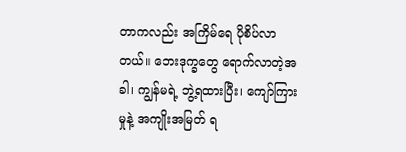တာကလည်း အကြိမ်ရေ ပိုစိပ်လာတယ်။ ဘေးဒုက္ခတွေ ရောက်လာတဲ့အခါ၊ ကျွန်မရဲ့ ဘွဲ့ရထားပြီး၊ ကျော်ကြားမှုနဲ့ အကျိုးအမြတ် ရ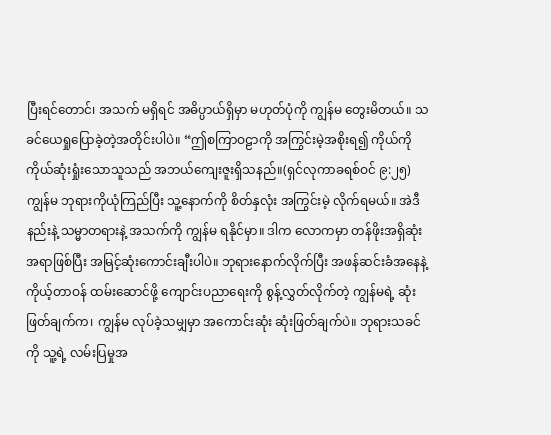ပြီးရင်တောင်၊ အသက် မရှိရင် အဓိပ္ပာယ်ရှိမှာ မဟုတ်ပုံကို ကျွန်မ တွေးမိတယ်။ သခင်ယေရှုပြောခဲ့တဲ့အတိုင်းပါပဲ။ “ဤစကြာဝဠာကို အကြွင်းမဲ့အစိုးရ၍ ကိုယ်ကို ကိုယ်ဆုံးရှုံးသောသူသည် အဘယ်ကျေးဇူးရှိသနည်။(ရှင်လုကာခရစ်ဝင် ၉:၂၅) ကျွန်မ ဘုရားကိုယုံကြည်ပြီး သူ့နောက်ကို စိတ်နှလုံး အကြွင်းမဲ့ လိုက်ရမယ်။ အဲဒီနည်းနဲ့ သမ္မာတရားနဲ့ အသက်ကို ကျွန်မ ရနိုင်မှာ။ ဒါက လောကမှာ တန်ဖိုးအရှိဆုံးအရာဖြစ်ပြီး အမြင့်ဆုံးကောင်းချီးပါပဲ။ ဘုရားနောက်လိုက်ပြီး အဖန်ဆင်းခံအနေနဲ့ ကိုယ့်တာဝန် ထမ်းဆောင်ဖို့ ကျောင်းပညာရေးကို စွန့်လွှတ်လိုက်တဲ့ ကျွန်မရဲ့ ဆုံးဖြတ်ချက်က၊ ကျွန်မ လုပ်ခဲ့သမျှမှာ အကောင်းဆုံး ဆုံးဖြတ်ချက်ပဲ။ ဘုရားသခင်ကို သူ့ရဲ့ လမ်းပြမှုအ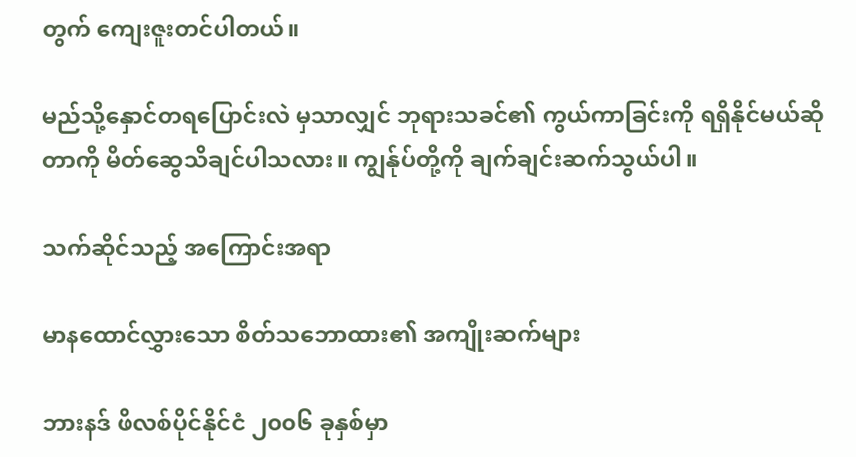တွက် ကျေးဇူးတင်ပါတယ်။

မည်သို့နှောင်တရပြောင်းလဲ မှသာလျှင် ဘုရားသခင်၏ ကွယ်ကာခြင်းကို ရရှိနိုင်မယ်ဆိုတာကို မိတ်ဆွေသိချင်ပါသလား။ ကျွန်ုပ်တို့ကို ချက်ချင်းဆက်သွယ်ပါ။

သက်ဆိုင်သည့် အကြောင်းအရာ

မာနထောင်လွှားသော စိတ်သဘောထား၏ အကျိုးဆက်များ

ဘားနဒ် ဖိလစ်ပိုင်နိုင်ငံ ၂၀၀၆ ခုနှစ်မှာ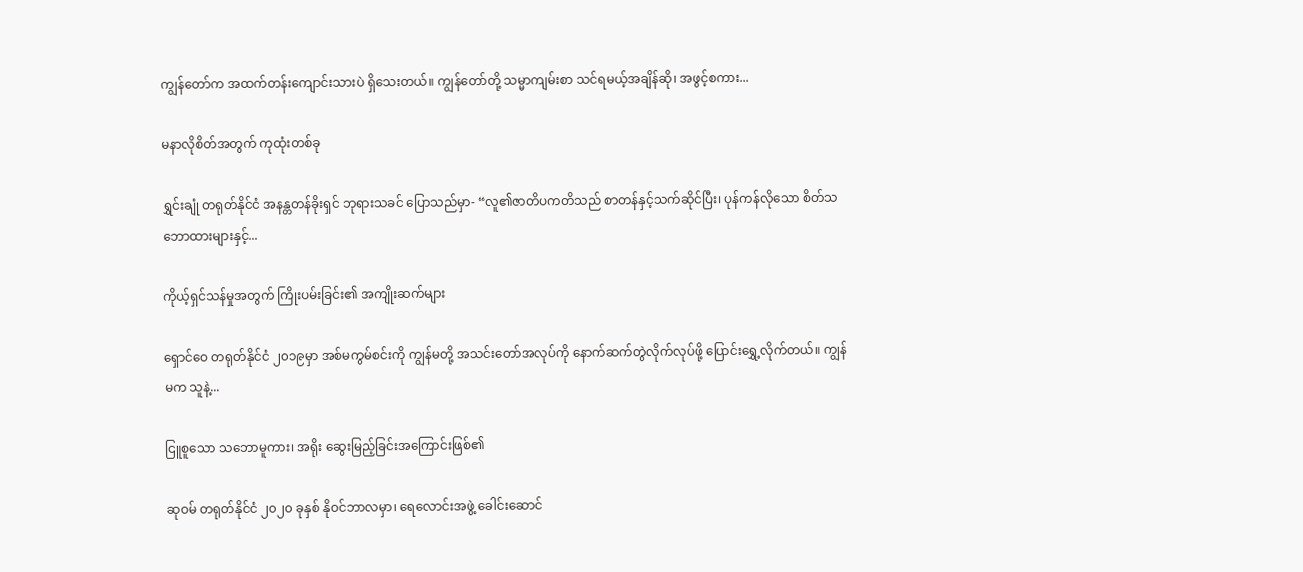ကျွန်တော်က အထက်တန်းကျောင်းသားပဲ ရှိသေးတယ်။ ကျွန်တော်တို့ သမ္မာကျမ်းစာ သင်ရမယ့်အချိန်ဆို၊ အဖွင့်စကား...

မနာလိုစိတ်အတွက် ကုထုံးတစ်ခု

ရွှင်းချုံ တရုတ်နိုင်ငံ အနန္တတန်ခိုးရှင် ဘုရားသခင် ပြောသည်မှာ- “လူ၏ဇာတိပကတိသည် စာတန်နှင့်သက်ဆိုင်ပြီး၊ ပုန်ကန်လိုသော စိတ်သဘောထားများနှင့်...

ကိုယ့်ရှင်သန်မှုအတွက် ကြိုးပမ်းခြင်း၏ အကျိုးဆက်များ

ရှောင်ဝေ တရုတ်နိုင်ငံ ၂၀၁၉မှာ အစ်မကွမ်စင်းကို ကျွန်မတို့ အသင်းတော်အလုပ်ကို နောက်ဆက်တွဲလိုက်လုပ်ဖို့ ပြောင်းရွှေ့လိုက်တယ်။ ကျွန်မက သူနဲ့...

ငြူစူသော သဘောမူကား၊ အရိုး ဆွေးမြည့်ခြင်းအကြောင်းဖြစ်၏

ဆုဝမ် တရုတ်နိုင်ငံ ၂၀၂၀ ခုနှစ် နိုဝင်ဘာလမှာ၊ ရေလောင်းအဖွဲ့ ခေါင်းဆောင်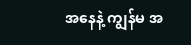အနေနဲ့ ကျွန်မ အ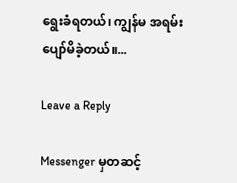ရွေးခံရတယ်၊ ကျွန်မ အရမ်းပျော်မိခဲ့တယ်။...

Leave a Reply

Messenger မှတဆင့်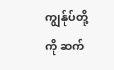ကျွန်ုပ်တို့ကို ဆက်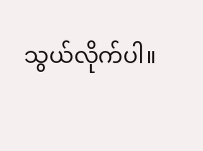သွယ်လိုက်ပါ။